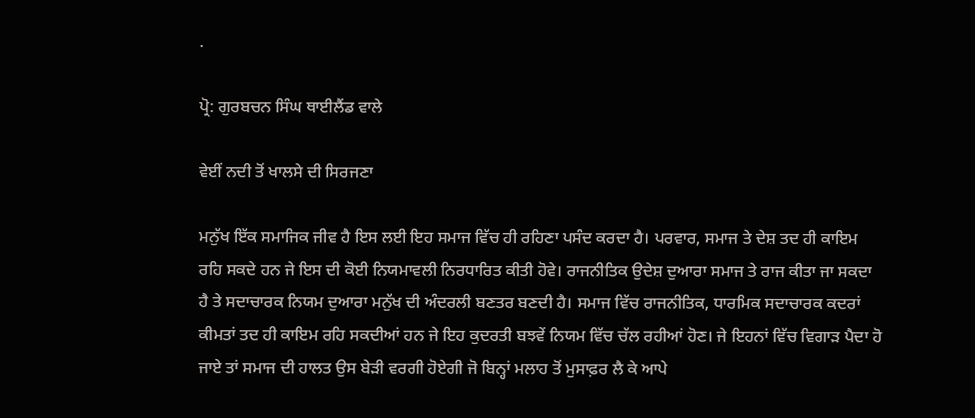.

ਪ੍ਰੋ: ਗੁਰਬਚਨ ਸਿੰਘ ਥਾਈਲੈਂਡ ਵਾਲੇ

ਵੇਈਂ ਨਦੀ ਤੋਂ ਖਾਲਸੇ ਦੀ ਸਿਰਜਣਾ

ਮਨੁੱਖ ਇੱਕ ਸਮਾਜਿਕ ਜੀਵ ਹੈ ਇਸ ਲਈ ਇਹ ਸਮਾਜ ਵਿੱਚ ਹੀ ਰਹਿਣਾ ਪਸੰਦ ਕਰਦਾ ਹੈ। ਪਰਵਾਰ, ਸਮਾਜ ਤੇ ਦੇਸ਼ ਤਦ ਹੀ ਕਾਇਮ ਰਹਿ ਸਕਦੇ ਹਨ ਜੇ ਇਸ ਦੀ ਕੋਈ ਨਿਯਮਾਵਲੀ ਨਿਰਧਾਰਿਤ ਕੀਤੀ ਹੋਵੇ। ਰਾਜਨੀਤਿਕ ਉਦੇਸ਼ ਦੁਆਰਾ ਸਮਾਜ ਤੇ ਰਾਜ ਕੀਤਾ ਜਾ ਸਕਦਾ ਹੈ ਤੇ ਸਦਾਚਾਰਕ ਨਿਯਮ ਦੁਆਰਾ ਮਨੁੱਖ ਦੀ ਅੰਦਰਲੀ ਬਣਤਰ ਬਣਦੀ ਹੈ। ਸਮਾਜ ਵਿੱਚ ਰਾਜਨੀਤਿਕ, ਧਾਰਮਿਕ ਸਦਾਚਾਰਕ ਕਦਰਾਂ ਕੀਮਤਾਂ ਤਦ ਹੀ ਕਾਇਮ ਰਹਿ ਸਕਦੀਆਂ ਹਨ ਜੇ ਇਹ ਕੁਦਰਤੀ ਬਝਵੇਂ ਨਿਯਮ ਵਿੱਚ ਚੱਲ ਰਹੀਆਂ ਹੋਣ। ਜੇ ਇਹਨਾਂ ਵਿੱਚ ਵਿਗਾੜ ਪੈਦਾ ਹੋ ਜਾਏ ਤਾਂ ਸਮਾਜ ਦੀ ਹਾਲਤ ਉਸ ਬੇੜੀ ਵਰਗੀ ਹੋਏਗੀ ਜੋ ਬਿਨ੍ਹਾਂ ਮਲਾਹ ਤੋਂ ਮੁਸਾਫ਼ਰ ਲੈ ਕੇ ਆਪੇ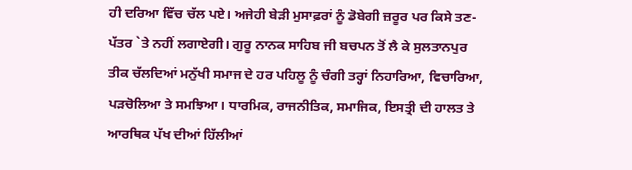ਹੀ ਦਰਿਆ ਵਿੱਚ ਚੱਲ ਪਏ। ਅਜੇਹੀ ਬੇੜੀ ਮੁਸਾਫ਼ਰਾਂ ਨੂੰ ਡੋਬੇਗੀ ਜ਼ਰੂਰ ਪਰ ਕਿਸੇ ਤਣ-ਪੱਤਰ `ਤੇ ਨਹੀਂ ਲਗਾਏਗੀ। ਗੁਰੂ ਨਾਨਕ ਸਾਹਿਬ ਜੀ ਬਚਪਨ ਤੋਂ ਲੈ ਕੇ ਸੁਲਤਾਨਪੁਰ ਤੀਕ ਚੱਲਦਿਆਂ ਮਨੁੱਖੀ ਸਮਾਜ ਦੇ ਹਰ ਪਹਿਲੂ ਨੂੰ ਚੰਗੀ ਤਰ੍ਹਾਂ ਨਿਹਾਰਿਆ, ਵਿਚਾਰਿਆ, ਪੜਚੋਲਿਆ ਤੇ ਸਮਝਿਆ। ਧਾਰਮਿਕ, ਰਾਜਨੀਤਿਕ, ਸਮਾਜਿਕ, ਇਸਤ੍ਰੀ ਦੀ ਹਾਲਤ ਤੇ ਆਰਥਿਕ ਪੱਖ ਦੀਆਂ ਹਿੱਲੀਆਂ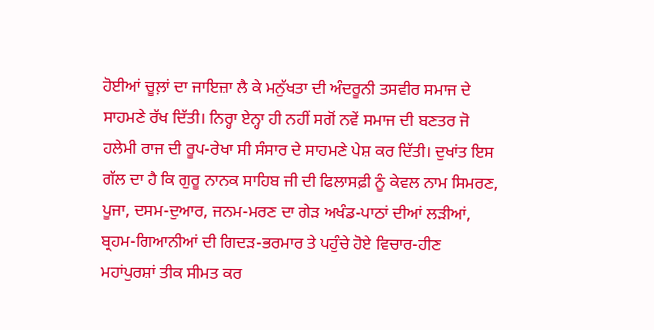ਹੋਈਆਂ ਚੂਲ਼ਾਂ ਦਾ ਜਾਇਜ਼ਾ ਲੈ ਕੇ ਮਨੁੱਖਤਾ ਦੀ ਅੰਦਰੂਨੀ ਤਸਵੀਰ ਸਮਾਜ ਦੇ ਸਾਹਮਣੇ ਰੱਖ ਦਿੱਤੀ। ਨਿਰ੍ਹਾ ਏਨ੍ਹਾ ਹੀ ਨਹੀਂ ਸਗੋਂ ਨਵੇਂ ਸਮਾਜ ਦੀ ਬਣਤਰ ਜੋ ਹਲੇਮੀ ਰਾਜ ਦੀ ਰੂਪ-ਰੇਖਾ ਸੀ ਸੰਸਾਰ ਦੇ ਸਾਹਮਣੇ ਪੇਸ਼ ਕਰ ਦਿੱਤੀ। ਦੁਖਾਂਤ ਇਸ ਗੱਲ ਦਾ ਹੈ ਕਿ ਗੁਰੂ ਨਾਨਕ ਸਾਹਿਬ ਜੀ ਦੀ ਫਿਲਾਸਫ਼ੀ ਨੂੰ ਕੇਵਲ ਨਾਮ ਸਿਮਰਣ, ਪੂਜਾ, ਦਸਮ-ਦੁਆਰ, ਜਨਮ-ਮਰਣ ਦਾ ਗੇੜ ਅਖੰਡ-ਪਾਠਾਂ ਦੀਆਂ ਲੜੀਆਂ, ਬ੍ਰਹਮ-ਗਿਆਨੀਆਂ ਦੀ ਗਿਦੜ-ਭਰਮਾਰ ਤੇ ਪਹੁੰਚੇ ਹੋਏ ਵਿਚਾਰ-ਹੀਣ ਮਹਾਂਪੁਰਸ਼ਾਂ ਤੀਕ ਸੀਮਤ ਕਰ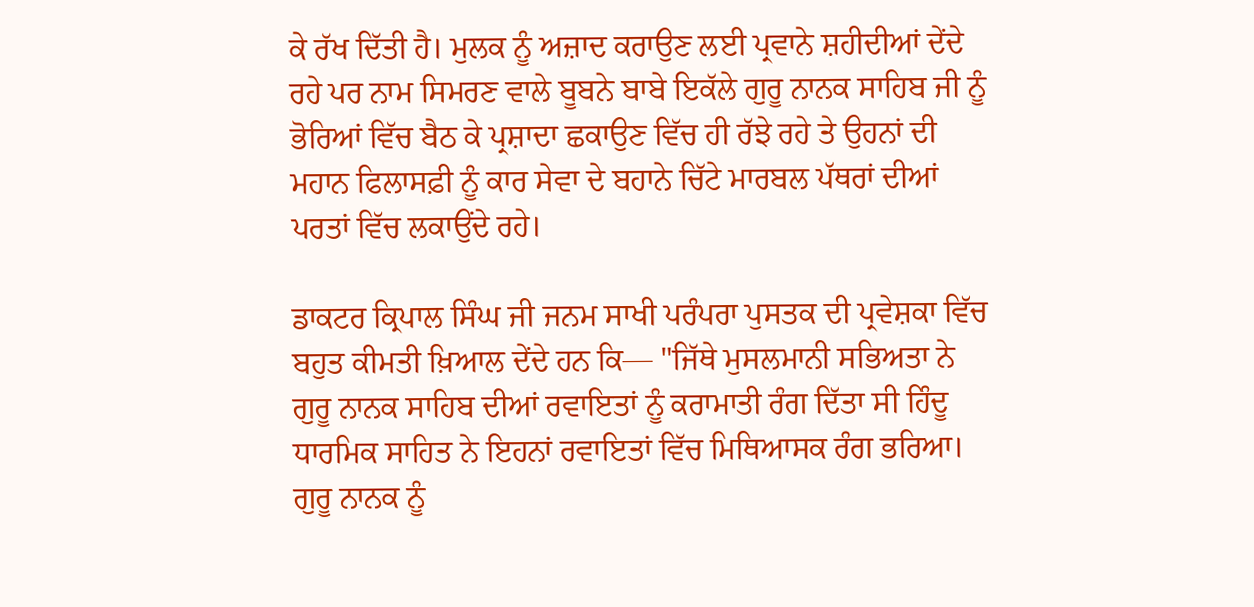ਕੇ ਰੱਖ ਦਿੱਤੀ ਹੈ। ਮੁਲਕ ਨੂੰ ਅਜ਼ਾਦ ਕਰਾਉਣ ਲਈ ਪ੍ਰਵਾਨੇ ਸ਼ਹੀਦੀਆਂ ਦੇਂਦੇ ਰਹੇ ਪਰ ਨਾਮ ਸਿਮਰਣ ਵਾਲੇ ਬੂਬਨੇ ਬਾਬੇ ਇਕੱਲੇ ਗੁਰੂ ਨਾਨਕ ਸਾਹਿਬ ਜੀ ਨੂੰ ਭੋਰਿਆਂ ਵਿੱਚ ਬੈਠ ਕੇ ਪ੍ਰਸ਼ਾਦਾ ਛਕਾਉਣ ਵਿੱਚ ਹੀ ਰੱਝੇ ਰਹੇ ਤੇ ਉਹਨਾਂ ਦੀ ਮਹਾਨ ਫਿਲਾਸਫ਼ੀ ਨੂੰ ਕਾਰ ਸੇਵਾ ਦੇ ਬਹਾਨੇ ਚਿੱਟੇ ਮਾਰਬਲ ਪੱਥਰਾਂ ਦੀਆਂ ਪਰਤਾਂ ਵਿੱਚ ਲਕਾਉਂਦੇ ਰਹੇ।

ਡਾਕਟਰ ਕ੍ਰਿਪਾਲ ਸਿੰਘ ਜੀ ਜਨਮ ਸਾਖੀ ਪਰੰਪਰਾ ਪੁਸਤਕ ਦੀ ਪ੍ਰਵੇਸ਼ਕਾ ਵਿੱਚ ਬਹੁਤ ਕੀਮਤੀ ਖ਼ਿਆਲ ਦੇਂਦੇ ਹਨ ਕਿ— "ਜਿੱਥੇ ਮੁਸਲਮਾਨੀ ਸਭਿਅਤਾ ਨੇ ਗੁਰੂ ਨਾਨਕ ਸਾਹਿਬ ਦੀਆਂ ਰਵਾਇਤਾਂ ਨੂੰ ਕਰਾਮਾਤੀ ਰੰਗ ਦਿੱਤਾ ਸੀ ਹਿੰਦੂ ਧਾਰਮਿਕ ਸਾਹਿਤ ਨੇ ਇਹਨਾਂ ਰਵਾਇਤਾਂ ਵਿੱਚ ਮਿਥਿਆਸਕ ਰੰਗ ਭਰਿਆ। ਗੁਰੂ ਨਾਨਕ ਨੂੰ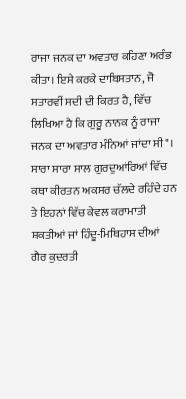ਰਾਜਾ ਜਨਕ ਦਾ ਅਵਤਾਰ ਕਹਿਣਾ ਅਰੰਭ ਕੀਤਾ। ਇਸੇ ਕਰਕੇ ਦਾਬਿਸਤਾਨ, ਜੋ ਸਤਾਰਵੀਂ ਸਦੀ ਦੀ ਕਿਰਤ ਹੈ, ਵਿੱਚ ਲਿਖਿਆ ਹੈ ਕਿ ਗੁਰੂ ਨਾਨਕ ਨੂੰ ਰਾਜਾ ਜਨਕ ਦਾ ਅਵਤਾਰ ਮੰਨਿਆਂ ਜਾਂਦਾ ਸੀ"। ਸਾਰਾ ਸਾਰਾ ਸਾਲ ਗੁਰਦੁਆਂਰਿਆਂ ਵਿੱਚ ਕਥਾ ਕੀਰਤਨ ਅਕਸਰ ਚੱਲਦੇ ਰਹਿੰਦੇ ਹਨ ਤੇ ਇਹਨਾਂ ਵਿੱਚ ਕੇਵਲ ਕਰਾਮਾਤੀ ਸ਼ਕਤੀਆਂ ਜਾਂ ਹਿੰਦੂ-ਮਿਥਿਹਾਸ ਦੀਆਂ ਗੈਰ ਕੁਦਰਤੀ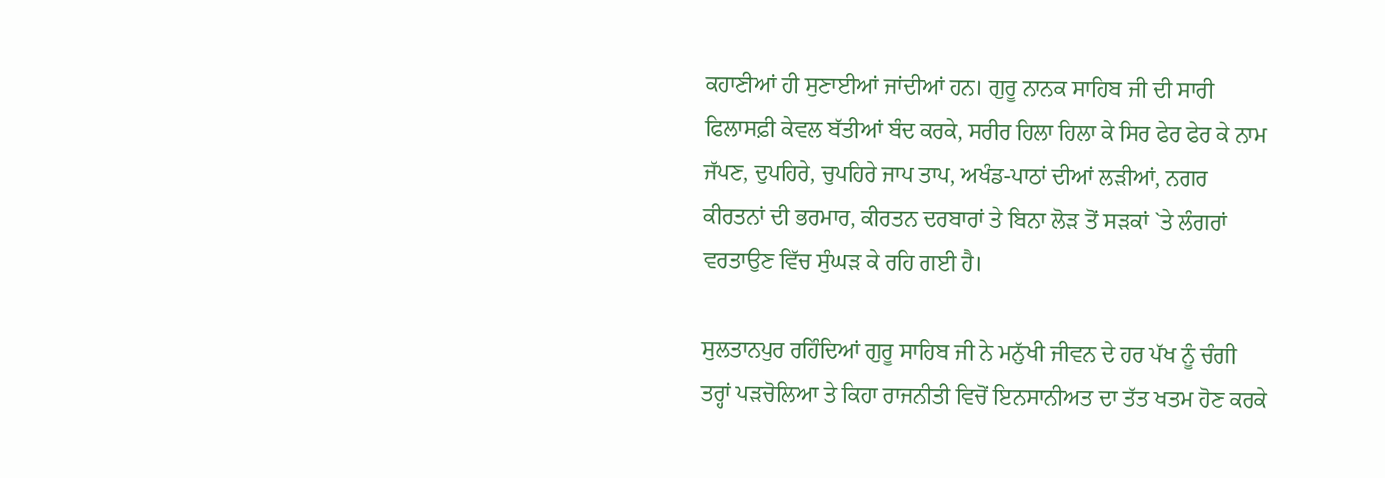ਕਹਾਣੀਆਂ ਹੀ ਸੁਣਾਈਆਂ ਜਾਂਦੀਆਂ ਹਨ। ਗੁਰੂ ਨਾਨਕ ਸਾਹਿਬ ਜੀ ਦੀ ਸਾਰੀ ਫਿਲਾਸਫ਼ੀ ਕੇਵਲ ਬੱਤੀਆਂ ਬੰਦ ਕਰਕੇ, ਸਰੀਰ ਹਿਲਾ ਹਿਲਾ ਕੇ ਸਿਰ ਫੇਰ ਫੇਰ ਕੇ ਨਾਮ ਜੱਪਣ, ਦੁਪਹਿਰੇ, ਚੁਪਹਿਰੇ ਜਾਪ ਤਾਪ, ਅਖੰਡ-ਪਾਠਾਂ ਦੀਆਂ ਲੜੀਆਂ, ਨਗਰ ਕੀਰਤਨਾਂ ਦੀ ਭਰਮਾਰ, ਕੀਰਤਨ ਦਰਬਾਰਾਂ ਤੇ ਬਿਨਾ ਲੋੜ ਤੋਂ ਸੜਕਾਂ `ਤੇ ਲੰਗਰਾਂ ਵਰਤਾਉਣ ਵਿੱਚ ਸੁੰਘੜ ਕੇ ਰਹਿ ਗਈ ਹੈ।

ਸੁਲਤਾਨਪੁਰ ਰਹਿੰਦਿਆਂ ਗੁਰੂ ਸਾਹਿਬ ਜੀ ਨੇ ਮਨੁੱਖੀ ਜੀਵਨ ਦੇ ਹਰ ਪੱਖ ਨੂੰ ਚੰਗੀ ਤਰ੍ਹਾਂ ਪੜਚੋਲਿਆ ਤੇ ਕਿਹਾ ਰਾਜਨੀਤੀ ਵਿਚੋਂ ਇਨਸਾਨੀਅਤ ਦਾ ਤੱਤ ਖਤਮ ਹੋਣ ਕਰਕੇ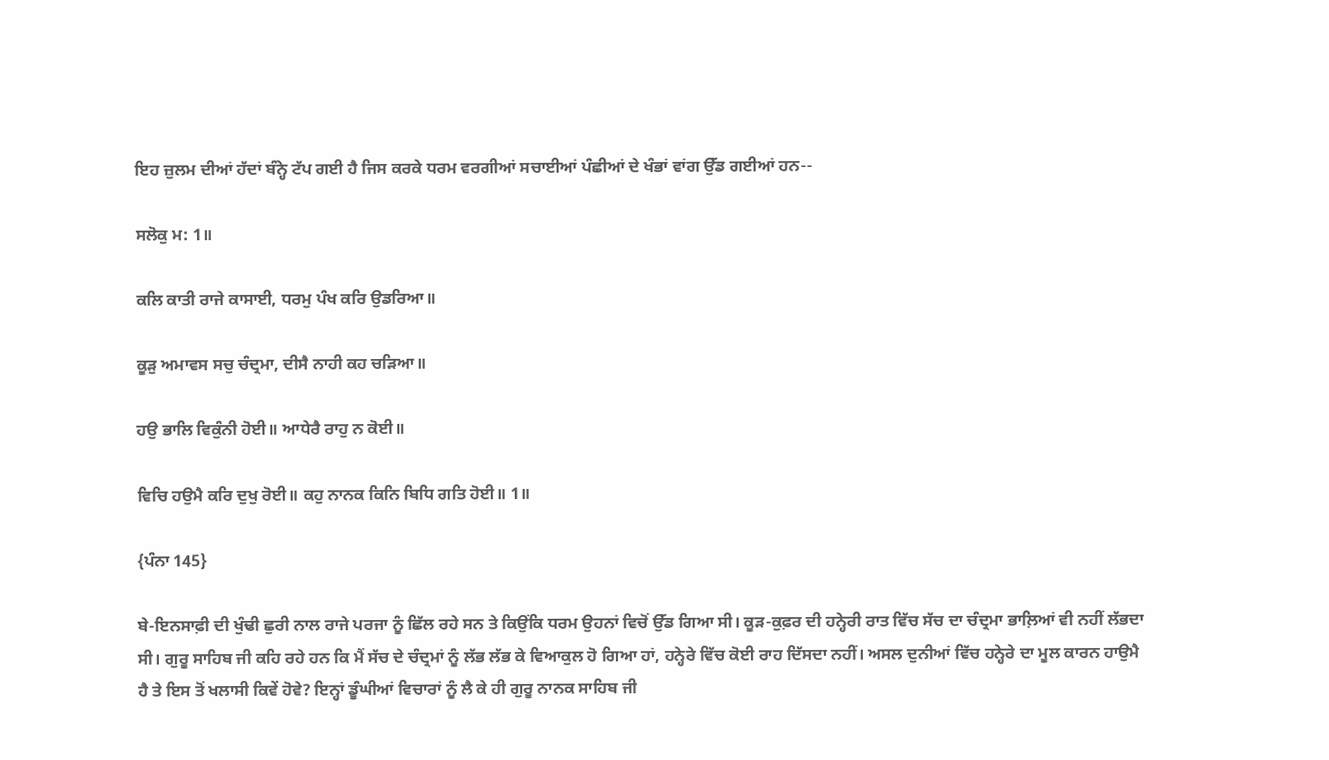ਇਹ ਜ਼ੁਲਮ ਦੀਆਂ ਹੱਦਾਂ ਬੰਨ੍ਹੇ ਟੱਪ ਗਈ ਹੈ ਜਿਸ ਕਰਕੇ ਧਰਮ ਵਰਗੀਆਂ ਸਚਾਈਆਂ ਪੰਛੀਆਂ ਦੇ ਖੰਭਾਂ ਵਾਂਗ ਉੱਡ ਗਈਆਂ ਹਨ--

ਸਲੋਕੁ ਮ: 1॥

ਕਲਿ ਕਾਤੀ ਰਾਜੇ ਕਾਸਾਈ, ਧਰਮੁ ਪੰਖ ਕਰਿ ਉਡਰਿਆ॥

ਕੂੜੁ ਅਮਾਵਸ ਸਚੁ ਚੰਦ੍ਰਮਾ, ਦੀਸੈ ਨਾਹੀ ਕਹ ਚੜਿਆ॥

ਹਉ ਭਾਲਿ ਵਿਕੁੰਨੀ ਹੋਈ॥ ਆਧੇਰੈ ਰਾਹੁ ਨ ਕੋਈ॥

ਵਿਚਿ ਹਉਮੈ ਕਰਿ ਦੁਖੁ ਰੋਈ॥ ਕਹੁ ਨਾਨਕ ਕਿਨਿ ਬਿਧਿ ਗਤਿ ਹੋਈ॥ 1॥

{ਪੰਨਾ 145}

ਬੇ-ਇਨਸਾਫ਼ੀ ਦੀ ਖੁੰਢੀ ਛੁਰੀ ਨਾਲ ਰਾਜੇ ਪਰਜਾ ਨੂੰ ਛਿੱਲ ਰਹੇ ਸਨ ਤੇ ਕਿਉਂਕਿ ਧਰਮ ਉਹਨਾਂ ਵਿਚੋਂ ਉੱਡ ਗਿਆ ਸੀ। ਕੂੜ-ਕੁਫ਼ਰ ਦੀ ਹਨ੍ਹੇਰੀ ਰਾਤ ਵਿੱਚ ਸੱਚ ਦਾ ਚੰਦ੍ਰਮਾ ਭਾਲ਼ਿਆਂ ਵੀ ਨਹੀਂ ਲੱਭਦਾ ਸੀ। ਗੁਰੂ ਸਾਹਿਬ ਜੀ ਕਹਿ ਰਹੇ ਹਨ ਕਿ ਮੈਂ ਸੱਚ ਦੇ ਚੰਦ੍ਰਮਾਂ ਨੂੰ ਲੱਭ ਲੱਭ ਕੇ ਵਿਆਕੁਲ ਹੋ ਗਿਆ ਹਾਂ, ਹਨ੍ਹੇਰੇ ਵਿੱਚ ਕੋਈ ਰਾਹ ਦਿੱਸਦਾ ਨਹੀਂ। ਅਸਲ ਦੁਨੀਆਂ ਵਿੱਚ ਹਨ੍ਹੇਰੇ ਦਾ ਮੂਲ ਕਾਰਨ ਹਾਉਮੈ ਹੈ ਤੇ ਇਸ ਤੋਂ ਖਲਾਸੀ ਕਿਵੇਂ ਹੋਵੇ? ਇਨ੍ਹਾਂ ਡੂੰਘੀਆਂ ਵਿਚਾਰਾਂ ਨੂੰ ਲੈ ਕੇ ਹੀ ਗੁਰੂ ਨਾਨਕ ਸਾਹਿਬ ਜੀ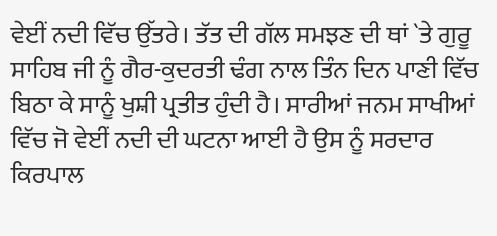ਵੇਈਂ ਨਦੀ ਵਿੱਚ ਉੱਤਰੇ। ਤੱਤ ਦੀ ਗੱਲ ਸਮਝਣ ਦੀ ਥਾਂ `ਤੇ ਗੁਰੂ ਸਾਹਿਬ ਜੀ ਨੂੰ ਗੈਰ-ਕੁਦਰਤੀ ਢੰਗ ਨਾਲ ਤਿੰਨ ਦਿਨ ਪਾਣੀ ਵਿੱਚ ਬਿਠਾ ਕੇ ਸਾਨੂੰ ਖੁਸ਼ੀ ਪ੍ਰਤੀਤ ਹੁੰਦੀ ਹੈ। ਸਾਰੀਆਂ ਜਨਮ ਸਾਖੀਆਂ ਵਿੱਚ ਜੋ ਵੇਈਂ ਨਦੀ ਦੀ ਘਟਨਾ ਆਈ ਹੈ ਉਸ ਨੂੰ ਸਰਦਾਰ ਕਿਰਪਾਲ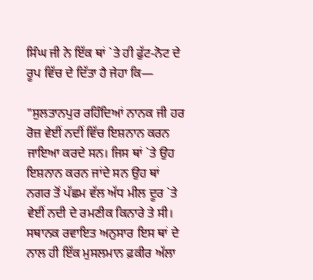ਸਿੰਘ ਜੀ ਨੇ ਇੱਕ ਥਾਂ `ਤੇ ਹੀ ਫੁੱਟ-ਨੋਟ ਦੇ ਰੂਪ ਵਿੱਚ ਦੇ ਦਿੱਤਾ ਹੈ ਜੇਹਾ ਕਿ—

"ਸੁਲਤਾਨਪੁਰ ਰਹਿੰਦਿਆਂ ਨਾਨਕ ਜੀ ਹਰ ਰੋਜ਼ ਵੇਈਂ ਨਦੀਂ ਵਿੱਚ ਇਸ਼ਨਾਨ ਕਰਨ ਜਾਇਆ ਕਰਦੇ ਸਨ। ਜਿਸ ਥਾਂ `ਤੇ ਉਹ ਇਸ਼ਨਾਨ ਕਰਨ ਜਾਂਦੇ ਸਨ ਉਹ ਥਾਂ ਨਗਰ ਤੋਂ ਪੱਛਮ ਵੱਲ ਅੱਧ ਮੀਲ ਦੂਰ `ਤੇ ਵੇਈਂ ਨਦੀ ਦੇ ਰਮਣੀਕ ਕਿਨਾਰੇ ਤੇ ਸੀ। ਸਥਾਨਕ ਰਵਾਇਤ ਅਨੁਸਾਰ ਇਸ ਥਾਂ ਦੇ ਨਾਲ ਹੀ ਇੱਕ ਮੁਸਲਮਾਨ ਫ਼ਕੀਰ ਅੱਲਾ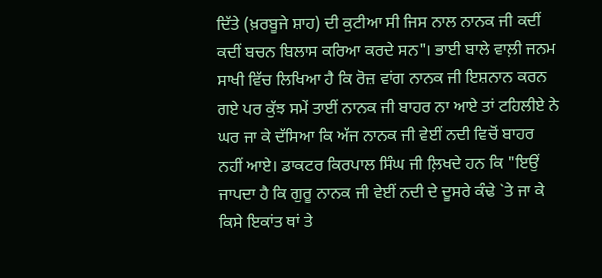ਦਿੱਤੇ (ਖ਼ਰਬੂਜੇ ਸ਼ਾਹ) ਦੀ ਕੁਟੀਆ ਸੀ ਜਿਸ ਨਾਲ ਨਾਨਕ ਜੀ ਕਦੀਂ ਕਦੀਂ ਬਚਨ ਬਿਲਾਸ ਕਰਿਆ ਕਰਦੇ ਸਨ"। ਭਾਈ ਬਾਲੇ ਵਾਲ਼ੀ ਜਨਮ ਸਾਖੀ ਵਿੱਚ ਲਿਖਿਆ ਹੈ ਕਿ ਰੋਜ਼ ਵਾਂਗ ਨਾਨਕ ਜੀ ਇਸ਼ਨਾਨ ਕਰਨ ਗਏ ਪਰ ਕੁੱਝ ਸਮੇਂ ਤਾਈਂ ਨਾਨਕ ਜੀ ਬਾਹਰ ਨਾ ਆਏ ਤਾਂ ਟਹਿਲੀਏ ਨੇ ਘਰ ਜਾ ਕੇ ਦੱਸਿਆ ਕਿ ਅੱਜ ਨਾਨਕ ਜੀ ਵੇਈਂ ਨਦੀ ਵਿਚੋਂ ਬਾਹਰ ਨਹੀਂ ਆਏ। ਡਾਕਟਰ ਕਿਰਪਾਲ ਸਿੰਘ ਜੀ ਲ਼ਿਖਦੇ ਹਨ ਕਿ "ਇਉਂ ਜਾਪਦਾ ਹੈ ਕਿ ਗੁਰੂ ਨਾਨਕ ਜੀ ਵੇਈਂ ਨਦੀ ਦੇ ਦੂਸਰੇ ਕੰਢੇ `ਤੇ ਜਾ ਕੇ ਕਿਸੇ ਇਕਾਂਤ ਥਾਂ ਤੇ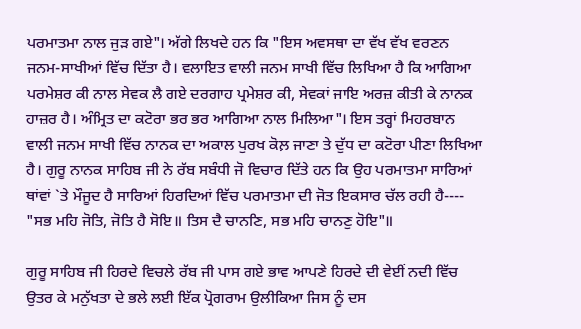ਪਰਮਾਤਮਾ ਨਾਲ ਜੁੜ ਗਏ"। ਅੱਗੇ ਲਿਖਦੇ ਹਨ ਕਿ "ਇਸ ਅਵਸਥਾ ਦਾ ਵੱਖ ਵੱਖ ਵਰਣਨ ਜਨਮ-ਸਾਖੀਆਂ ਵਿੱਚ ਦਿੱਤਾ ਹੈ। ਵਲਾਇਤ ਵਾਲੀ ਜਨਮ ਸਾਖੀ ਵਿੱਚ ਲਿਖਿਆ ਹੈ ਕਿ ਆਗਿਆ ਪਰਮੇਸ਼ਰ ਕੀ ਨਾਲ ਸੇਵਕ ਲੈ ਗਏ ਦਰਗਾਹ ਪ੍ਰਮੇਸ਼ਰ ਕੀ, ਸੇਵਕਾਂ ਜਾਇ ਅਰਜ਼ ਕੀਤੀ ਕੇ ਨਾਨਕ ਹਾਜ਼ਰ ਹੈ। ਅੰਮ੍ਰਿਤ ਦਾ ਕਟੋਰਾ ਭਰ ਭਰ ਆਗਿਆ ਨਾਲ ਮਿਲਿਆ"। ਇਸ ਤਰ੍ਹਾਂ ਮਿਹਰਬਾਨ ਵਾਲੀ ਜਨਮ ਸਾਖੀ ਵਿੱਚ ਨਾਨਕ ਦਾ ਅਕਾਲ ਪੁਰਖ ਕੋਲ਼ ਜਾਣਾ ਤੇ ਦੁੱਧ ਦਾ ਕਟੋਰਾ ਪੀਣਾ ਲਿਖਿਆ ਹੈ। ਗੁਰੂ ਨਾਨਕ ਸਾਹਿਬ ਜੀ ਨੇ ਰੱਬ ਸਬੰਧੀ ਜੋ ਵਿਚਾਰ ਦਿੱਤੇ ਹਨ ਕਿ ਉਹ ਪਰਮਾਤਮਾ ਸਾਰਿਆਂ ਥਾਂਵਾਂ `ਤੇ ਮੌਜੂਦ ਹੈ ਸਾਰਿਆਂ ਹਿਰਦਿਆਂ ਵਿੱਚ ਪਰਮਾਤਮਾ ਦੀ ਜੋਤ ਇਕਸਾਰ ਚੱਲ ਰਹੀ ਹੈ---- "ਸਭ ਮਹਿ ਜੋਤਿ, ਜੋਤਿ ਹੈ ਸੋਇ॥ ਤਿਸ ਦੈ ਚਾਨਣਿ, ਸਭ ਮਹਿ ਚਾਨਣੁ ਹੋਇ"॥

ਗੁਰੂ ਸਾਹਿਬ ਜੀ ਹਿਰਦੇ ਵਿਚਲੇ ਰੱਬ ਜੀ ਪਾਸ ਗਏ ਭਾਵ ਆਪਣੇ ਹਿਰਦੇ ਦੀ ਵੇਈਂ ਨਦੀ ਵਿੱਚ ਉਤਰ ਕੇ ਮਨੁੱਖਤਾ ਦੇ ਭਲੇ ਲਈ ਇੱਕ ਪ੍ਰੋਗਰਾਮ ਉਲੀਕਿਆ ਜਿਸ ਨੂੰ ਦਸ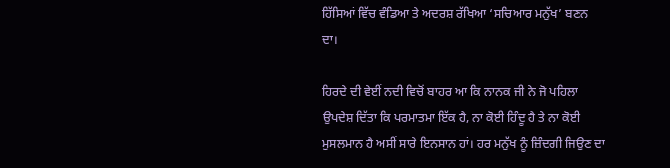ਹਿੱਸਿਆਂ ਵਿੱਚ ਵੰਡਿਆ ਤੇ ਅਦਰਸ਼ ਰੱਖਿਆ ‘ਸਚਿਆਰ ਮਨੁੱਖ’ ਬਣਨ ਦਾ।

ਹਿਰਦੇ ਦੀ ਵੇਈਂ ਨਦੀ ਵਿਚੋਂ ਬਾਹਰ ਆ ਕਿ ਨਾਨਕ ਜੀ ਨੇ ਜੋ ਪਹਿਲਾ ਉਪਦੇਸ਼ ਦਿੱਤਾ ਕਿ ਪਰਮਾਤਮਾ ਇੱਕ ਹੈ, ਨਾ ਕੋਈ ਹਿੰਦੂ ਹੈ ਤੇ ਨਾ ਕੋਈ ਮੁਸਲਮਾਨ ਹੈ ਅਸੀਂ ਸਾਰੇ ਇਨਸਾਨ ਹਾਂ। ਹਰ ਮਨੁੱਖ ਨੂੰ ਜ਼ਿੰਦਗੀ ਜਿਉਣ ਦਾ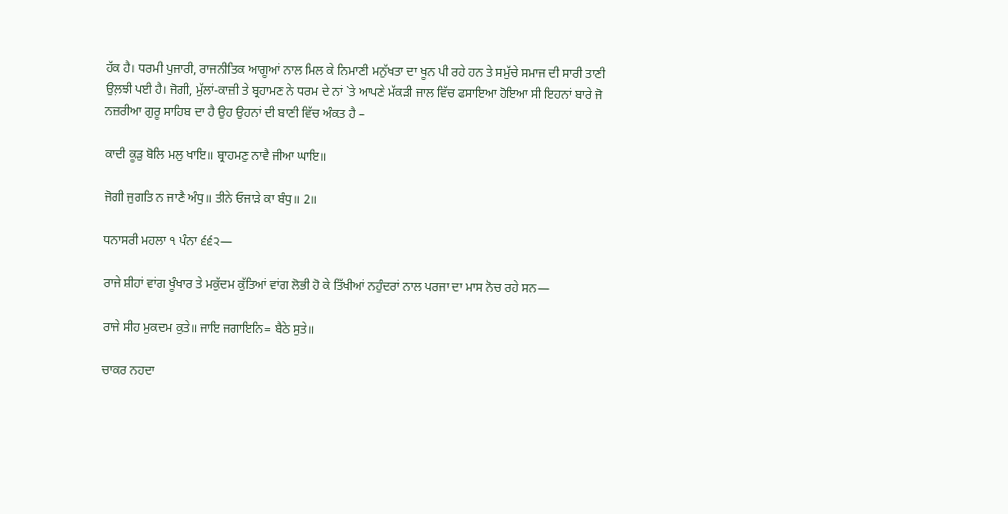ਹੱਕ ਹੈ। ਧਰਮੀ ਪੁਜਾਰੀ, ਰਾਜਨੀਤਿਕ ਆਗੂਆਂ ਨਾਲ ਮਿਲ ਕੇ ਨਿਮਾਣੀ ਮਨੁੱਖਤਾ ਦਾ ਖੂਨ ਪੀ ਰਹੇ ਹਨ ਤੇ ਸਮੁੱਚੇ ਸਮਾਜ ਦੀ ਸਾਰੀ ਤਾਣੀ ਉਲ਼ਝੀ ਪਈ ਹੈ। ਜੋਗੀ, ਮੁੱਲਾਂ-ਕਾਜ਼ੀ ਤੇ ਬ੍ਰਹਾਮਣ ਨੇ ਧਰਮ ਦੇ ਨਾਂ `ਤੇ ਆਪਣੇ ਮੱਕੜੀ ਜਾਲ ਵਿੱਚ ਫਸਾਇਆ ਹੋਇਆ ਸੀ ਇਹਨਾਂ ਬਾਰੇ ਜੋ ਨਜ਼ਰੀਆ ਗੁਰੂ ਸਾਹਿਬ ਦਾ ਹੈ ਉਹ ਉਹਨਾਂ ਦੀ ਬਾਣੀ ਵਿੱਚ ਅੰਕਤ ਹੈ –

ਕਾਦੀ ਕੂੜੁ ਬੋਲਿ ਮਲੁ ਖਾਇ॥ ਬ੍ਰਾਹਮਣੁ ਨਾਵੈ ਜੀਆ ਘਾਇ॥

ਜੋਗੀ ਜੁਗਤਿ ਨ ਜਾਣੈ ਅੰਧੁ॥ ਤੀਨੇ ਓਜਾੜੇ ਕਾ ਬੰਧੁ॥ 2॥

ਧਨਾਸਰੀ ਮਹਲਾ ੧ ਪੰਨਾ ੬੬੨—

ਰਾਜੇ ਸ਼ੀਹਾਂ ਵਾਂਗ ਖੂੰਖਾਰ ਤੇ ਮਕੁੱਦਮ ਕੁੱਤਿਆਂ ਵਾਂਗ ਲੋਭੀ ਹੋ ਕੇ ਤਿੱਖੀਆਂ ਨਹੁੰਦਰਾਂ ਨਾਲ ਪਰਜਾ ਦਾ ਮਾਸ ਨੋਚ ਰਹੇ ਸਨ—

ਰਾਜੇ ਸੀਹ ਮੁਕਦਮ ਕੁਤੇ॥ ਜਾਇ ਜਗਾਇਨਿ= ਬੈਠੇ ਸੁਤੇ॥

ਚਾਕਰ ਨਹਦਾ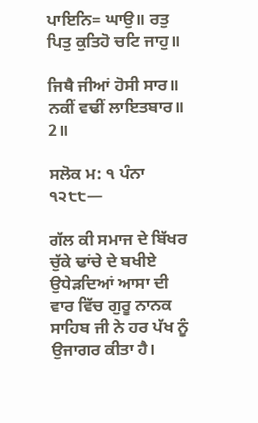ਪਾਇਨਿ= ਘਾਉ॥ ਰਤੁ ਪਿਤੁ ਕੁਤਿਹੋ ਚਟਿ ਜਾਹੁ॥

ਜਿਥੈ ਜੀਆਂ ਹੋਸੀ ਸਾਰ॥ ਨਕੀਂ ਵਢੀਂ ਲਾਇਤਬਾਰ॥ 2॥

ਸਲੋਕ ਮ: ੧ ਪੰਨਾ ੧੨੮੮—

ਗੱਲ ਕੀ ਸਮਾਜ ਦੇ ਬਿੱਖਰ ਚੁੱਕੇ ਢਾਂਚੇ ਦੇ ਬਖੀਏ ਉਧੇੜਦਿਆਂ ਆਸਾ ਦੀ ਵਾਰ ਵਿੱਚ ਗੁਰੂ ਨਾਨਕ ਸਾਹਿਬ ਜੀ ਨੇ ਹਰ ਪੱਖ ਨੂੰ ਉਜਾਗਰ ਕੀਤਾ ਹੈ।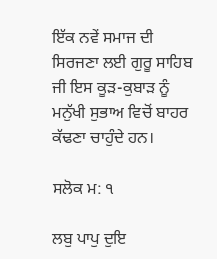ਇੱਕ ਨਵੇਂ ਸਮਾਜ ਦੀ ਸਿਰਜਣਾ ਲਈ ਗੁਰੂ ਸਾਹਿਬ ਜੀ ਇਸ ਕੂੜ-ਕੁਬਾੜ ਨੂੰ ਮਨੁੱਖੀ ਸੁਭਾਅ ਵਿਚੋਂ ਬਾਹਰ ਕੱਢਣਾ ਚਾਹੁੰਦੇ ਹਨ।

ਸਲੋਕ ਮ: ੧

ਲਬੁ ਪਾਪੁ ਦੁਇ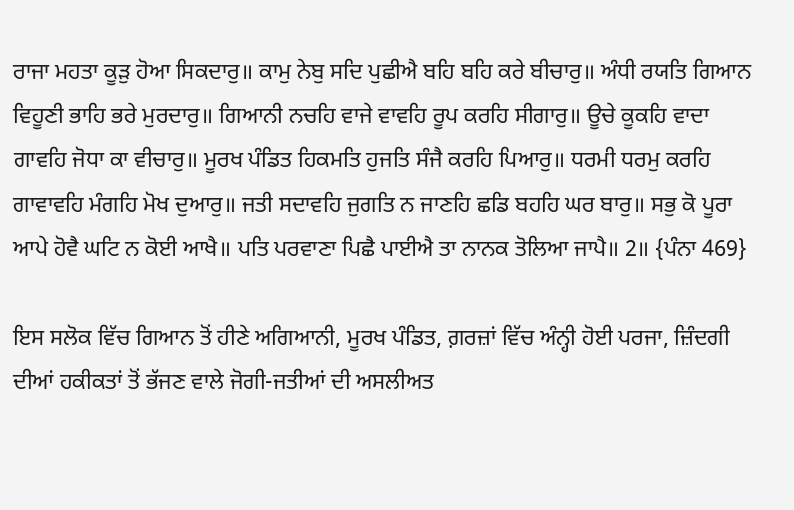ਰਾਜਾ ਮਹਤਾ ਕੂੜੁ ਹੋਆ ਸਿਕਦਾਰੁ॥ ਕਾਮੁ ਨੇਬੁ ਸਦਿ ਪੁਛੀਐ ਬਹਿ ਬਹਿ ਕਰੇ ਬੀਚਾਰੁ॥ ਅੰਧੀ ਰਯਤਿ ਗਿਆਨ ਵਿਹੂਣੀ ਭਾਹਿ ਭਰੇ ਮੁਰਦਾਰੁ॥ ਗਿਆਨੀ ਨਚਹਿ ਵਾਜੇ ਵਾਵਹਿ ਰੂਪ ਕਰਹਿ ਸੀਗਾਰੁ॥ ਊਚੇ ਕੂਕਹਿ ਵਾਦਾ ਗਾਵਹਿ ਜੋਧਾ ਕਾ ਵੀਚਾਰੁ॥ ਮੂਰਖ ਪੰਡਿਤ ਹਿਕਮਤਿ ਹੁਜਤਿ ਸੰਜੈ ਕਰਹਿ ਪਿਆਰੁ॥ ਧਰਮੀ ਧਰਮੁ ਕਰਹਿ ਗਾਵਾਵਹਿ ਮੰਗਹਿ ਮੋਖ ਦੁਆਰੁ॥ ਜਤੀ ਸਦਾਵਹਿ ਜੁਗਤਿ ਨ ਜਾਣਹਿ ਛਡਿ ਬਹਹਿ ਘਰ ਬਾਰੁ॥ ਸਭੁ ਕੋ ਪੂਰਾ ਆਪੇ ਹੋਵੈ ਘਟਿ ਨ ਕੋਈ ਆਖੈ॥ ਪਤਿ ਪਰਵਾਣਾ ਪਿਛੈ ਪਾਈਐ ਤਾ ਨਾਨਕ ਤੋਲਿਆ ਜਾਪੈ॥ 2॥ {ਪੰਨਾ 469}

ਇਸ ਸਲੋਕ ਵਿੱਚ ਗਿਆਨ ਤੋਂ ਹੀਣੇ ਅਗਿਆਨੀ, ਮੂਰਖ ਪੰਡਿਤ, ਗ਼ਰਜ਼ਾਂ ਵਿੱਚ ਅੰਨ੍ਹੀ ਹੋਈ ਪਰਜਾ, ਜ਼ਿੰਦਗੀ ਦੀਆਂ ਹਕੀਕਤਾਂ ਤੋਂ ਭੱਜਣ ਵਾਲੇ ਜੋਗੀ-ਜਤੀਆਂ ਦੀ ਅਸਲੀਅਤ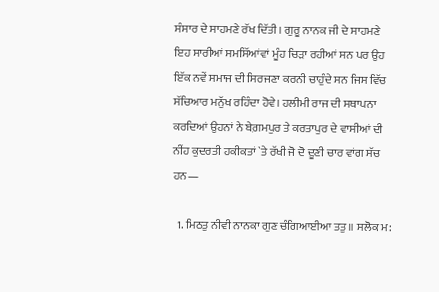ਸੰਸਾਰ ਦੇ ਸਾਹਮਣੇ ਰੱਖ ਦਿੱਤੀ। ਗੁਰੂ ਨਾਨਕ ਜੀ ਦੇ ਸਾਹਮਣੇ ਇਹ ਸਾਰੀਆਂ ਸਮਸਿੱਆਂਵਾਂ ਮੂੰਹ ਚਿੜਾ ਰਹੀਆਂ ਸਨ ਪਰ ਉਹ ਇੱਕ ਨਵੇਂ ਸਮਾਜ ਦੀ ਸਿਰਜਣਾ ਕਰਨੀ ਚਾਹੁੰਦੇ ਸਨ ਜਿਸ ਵਿੱਚ ਸੱਚਿਆਰ ਮਨੁੱਖ ਰਹਿੰਦਾ ਹੋਵੇ। ਹਲੀਮੀ ਰਾਜ ਦੀ ਸਥਾਪਨਾ ਕਰਦਿਆਂ ਉਹਨਾਂ ਨੇ ਬੇਗ਼ਮਪੁਰ ਤੇ ਕਰਤਾਪੁਰ ਦੇ ਵਾਸੀਆਂ ਦੀ ਨੀਂਹ ਕੁਦਰਤੀ ਹਕੀਕਤਾਂ `ਤੇ ਰੱਖੀ ਜੋ ਦੋ ਦੂਣੀ ਚਾਰ ਵਾਂਗ ਸੱਚ ਹਨ—

  1. ਮਿਠਤੁ ਨੀਵੀ ਨਾਨਕਾ ਗੁਣ ਚੰਗਿਆਈਆ ਤਤੁ॥ ਸਲੋਕ ਮ: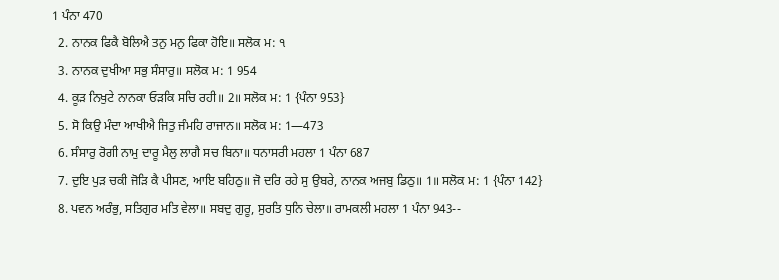1 ਪੰਨਾ 470
  2. ਨਾਨਕ ਫਿਕੈ ਬੋਲਿਐ ਤਨੁ ਮਨੁ ਫਿਕਾ ਹੋਇ॥ ਸਲੋਕ ਮ: ੧
  3. ਨਾਨਕ ਦੁਖੀਆ ਸਭੁ ਸੰਸਾਰੁ॥ ਸਲੋਕ ਮ: 1 954
  4. ਕੂੜ ਨਿਖੁਟੇ ਨਾਨਕਾ ਓੜਕਿ ਸਚਿ ਰਹੀ॥ 2॥ ਸਲੋਕ ਮ: 1 {ਪੰਨਾ 953}
  5. ਸੋ ਕਿਉ ਮੰਦਾ ਆਖੀਐ ਜਿਤੁ ਜੰਮਹਿ ਰਾਜਾਨ॥ ਸਲੋਕ ਮ: 1—473
  6. ਸੰਸਾਰੁ ਰੋਗੀ ਨਾਮੁ ਦਾਰੂ ਮੈਲੁ ਲਾਗੈ ਸਚ ਬਿਨਾ॥ ਧਨਾਸਰੀ ਮਹਲਾ 1 ਪੰਨਾ 687
  7. ਦੁਇ ਪੁੜ ਚਕੀ ਜੋੜਿ ਕੈ ਪੀਸਣ, ਆਇ ਬਹਿਠੁ॥ ਜੋ ਦਰਿ ਰਹੇ ਸੁ ਉਬਰੇ, ਨਾਨਕ ਅਜਬੁ ਡਿਠੁ॥ 1॥ ਸਲੋਕ ਮ: 1 {ਪੰਨਾ 142}
  8. ਪਵਨ ਅਰੰਭੁ, ਸਤਿਗੁਰ ਮਤਿ ਵੇਲਾ॥ ਸਬਦੁ ਗੁਰੂ, ਸੁਰਤਿ ਧੁਨਿ ਚੇਲਾ॥ ਰਾਮਕਲੀ ਮਹਲਾ 1 ਪੰਨਾ 943--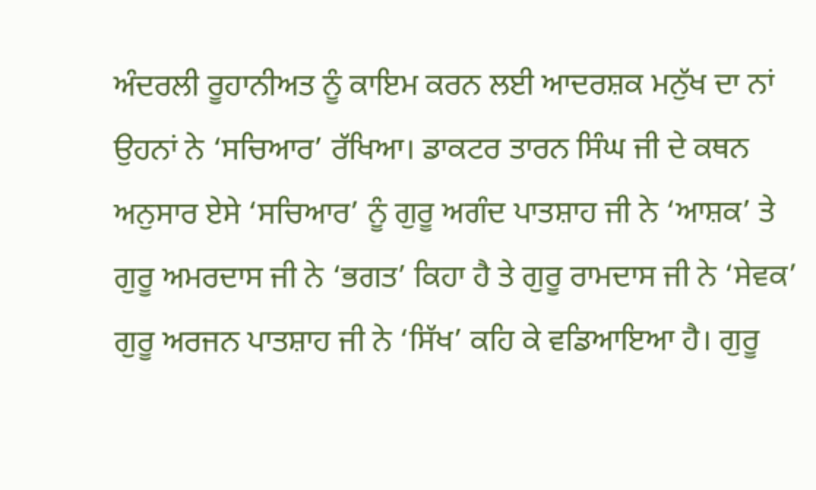ਅੰਦਰਲੀ ਰੂਹਾਨੀਅਤ ਨੂੰ ਕਾਇਮ ਕਰਨ ਲਈ ਆਦਰਸ਼ਕ ਮਨੁੱਖ ਦਾ ਨਾਂ ਉਹਨਾਂ ਨੇ ‘ਸਚਿਆਰ’ ਰੱਖਿਆ। ਡਾਕਟਰ ਤਾਰਨ ਸਿੰਘ ਜੀ ਦੇ ਕਥਨ ਅਨੁਸਾਰ ਏਸੇ ‘ਸਚਿਆਰ’ ਨੂੰ ਗੁਰੂ ਅਗੰਦ ਪਾਤਸ਼ਾਹ ਜੀ ਨੇ ‘ਆਸ਼ਕ’ ਤੇ ਗੁਰੂ ਅਮਰਦਾਸ ਜੀ ਨੇ ‘ਭਗਤ’ ਕਿਹਾ ਹੈ ਤੇ ਗੁਰੂ ਰਾਮਦਾਸ ਜੀ ਨੇ ‘ਸੇਵਕ’ ਗੁਰੂ ਅਰਜਨ ਪਾਤਸ਼ਾਹ ਜੀ ਨੇ ‘ਸਿੱਖ’ ਕਹਿ ਕੇ ਵਡਿਆਇਆ ਹੈ। ਗੁਰੂ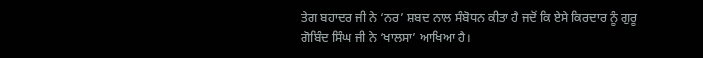ਤੇਗ ਬਹਾਦਰ ਜੀ ਨੇ ‘ਨਰ’ ਸ਼ਬਦ ਨਾਲ ਸੰਬੋਧਨ ਕੀਤਾ ਹੈ ਜਦੋਂ ਕਿ ਏਸੇ ਕਿਰਦਾਰ ਨੂੰ ਗੁਰੂ ਗੋਬਿੰਦ ਸਿੰਘ ਜੀ ਨੇ ‘ਖਾਲਸਾ’ ਆਖਿਆ ਹੈ।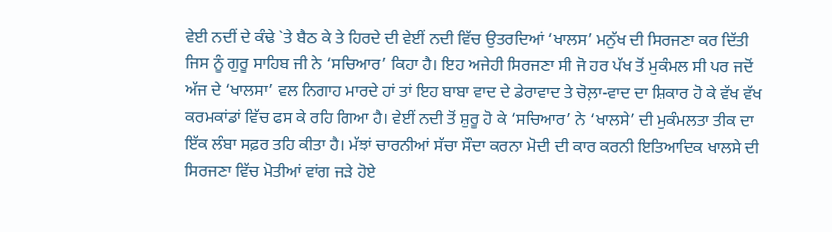ਵੇਈ ਨਦੀਂ ਦੇ ਕੰਢੇ `ਤੇ ਬੈਠ ਕੇ ਤੇ ਹਿਰਦੇ ਦੀ ਵੇਈਂ ਨਦੀ ਵਿੱਚ ਉਤਰਦਿਆਂ ‘ਖਾਲਸ’ ਮਨੁੱਖ ਦੀ ਸਿਰਜਣਾ ਕਰ ਦਿੱਤੀ ਜਿਸ ਨੂੰ ਗੁਰੂ ਸਾਹਿਬ ਜੀ ਨੇ ‘ਸਚਿਆਰ’ ਕਿਹਾ ਹੈ। ਇਹ ਅਜੇਹੀ ਸਿਰਜਣਾ ਸੀ ਜੋ ਹਰ ਪੱਖ ਤੋਂ ਮੁਕੰਮਲ ਸੀ ਪਰ ਜਦੋਂ ਅੱਜ ਦੇ ‘ਖਾਲਸਾ’ ਵਲ ਨਿਗਾਹ ਮਾਰਦੇ ਹਾਂ ਤਾਂ ਇਹ ਬਾਬਾ ਵਾਦ ਦੇ ਡੇਰਾਵਾਦ ਤੇ ਚੋਲ਼ਾ-ਵਾਦ ਦਾ ਸ਼ਿਕਾਰ ਹੋ ਕੇ ਵੱਖ ਵੱਖ ਕਰਮਕਾਂਡਾਂ ਵਿੱਚ ਫਸ ਕੇ ਰਹਿ ਗਿਆ ਹੈ। ਵੇਈਂ ਨਦੀ ਤੋਂ ਸ਼ੁਰੂ ਹੋ ਕੇ ‘ਸਚਿਆਰ’ ਨੇ ‘ਖਾਲਸੇ’ ਦੀ ਮੁਕੰਮਲਤਾ ਤੀਕ ਦਾ ਇੱਕ ਲੰਬਾ ਸਫ਼ਰ ਤਹਿ ਕੀਤਾ ਹੈ। ਮੱਝਾਂ ਚਾਰਨੀਆਂ ਸੱਚਾ ਸੌਦਾ ਕਰਨਾ ਮੋਦੀ ਦੀ ਕਾਰ ਕਰਨੀ ਇਤਿਆਦਿਕ ਖਾਲਸੇ ਦੀ ਸਿਰਜਣਾ ਵਿੱਚ ਮੋਤੀਆਂ ਵਾਂਗ ਜੜੇ ਹੋਏ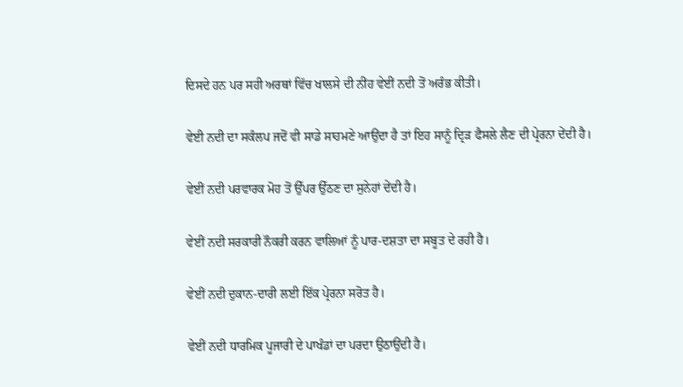ਦਿਸਦੇ ਹਨ ਪਰ ਸਹੀ ਅਰਥਾਂ ਵਿੱਚ ਖਾਲਸੇ ਦੀ ਨੀਂਹ ਵੇਈਂ ਨਦੀ ਤੋਂ ਅਰੰਭ ਕੀਤੀ।

ਵੇਈ ਨਦੀ ਦਾ ਸਕੰਲਪ ਜਦੋਂ ਵੀ ਸਾਡੇ ਸਾਹਮਣੇ ਆਉਂਦਾ ਹੈ ਤਾਂ ਇਹ ਸਾਨੂੰ ਦ੍ਰਿੜ ਫੈਸਲੇ ਲੈਣ ਦੀ ਪ੍ਰੇਰਨਾ ਦੇਂਦੀ ਹੈ।

ਵੇਈਂ ਨਦੀ ਪਰਵਾਰਕ ਮੋਹ ਤੋਂ ਉੱਪਰ ਉੱਠਣ ਦਾ ਸੁਨੇਹਾਂ ਦੇਂਦੀ ਹੈ।

ਵੇਈਂ ਨਦੀ ਸਰਕਾਰੀ ਨੌਕਰੀ ਕਰਨ ਵਾਲਿਆਂ ਨੂੰ ਪਾਰ-ਦਸ਼ਤਾ ਦਾ ਸਬੂਤ ਦੇ ਰਹੀ ਹੈ।

ਵੇਈਂ ਨਦੀ ਦੁਕਾਨ-ਦਾਰੀ ਲਈ ਇੱਕ ਪ੍ਰੇਰਨਾ ਸਰੋਤ ਹੈ।

ਵੇਈਂ ਨਦੀ ਧਾਰਮਿਕ ਪੂਜਾਰੀ ਦੇ ਪਾਖੰਡਾਂ ਦਾ ਪਰਦਾ ਉਠਾਉਂਦੀ ਹੈ।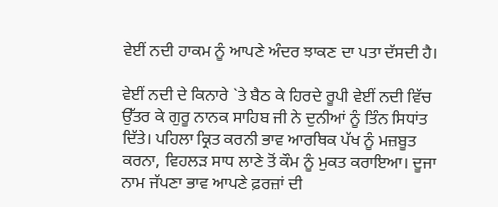ਵੇਈਂ ਨਦੀ ਹਾਕਮ ਨੂੰ ਆਪਣੇ ਅੰਦਰ ਝਾਕਣ ਦਾ ਪਤਾ ਦੱਸਦੀ ਹੈ।

ਵੇਈਂ ਨਦੀ ਦੇ ਕਿਨਾਰੇ `ਤੇ ਬੈਠ ਕੇ ਹਿਰਦੇ ਰੂਪੀ ਵੇਈਂ ਨਦੀ ਵਿੱਚ ਉੱਤਰ ਕੇ ਗੁਰੂ ਨਾਨਕ ਸਾਹਿਬ ਜੀ ਨੇ ਦੁਨੀਆਂ ਨੂੰ ਤਿੰਨ ਸਿਧਾਂਤ ਦਿੱਤੇ। ਪਹਿਲਾ ਕ੍ਰਿਤ ਕਰਨੀ ਭਾਵ ਆਰਥਿਕ ਪੱਖ ਨੂੰ ਮਜ਼ਬੂਤ ਕਰਨਾ, ਵਿਹਲੜ ਸਾਧ ਲਾਣੇ ਤੋਂ ਕੌਮ ਨੂੰ ਮੁਕਤ ਕਰਾਇਆ। ਦੂਜਾ ਨਾਮ ਜੱਪਣਾ ਭਾਵ ਆਪਣੇ ਫ਼ਰਜ਼ਾਂ ਦੀ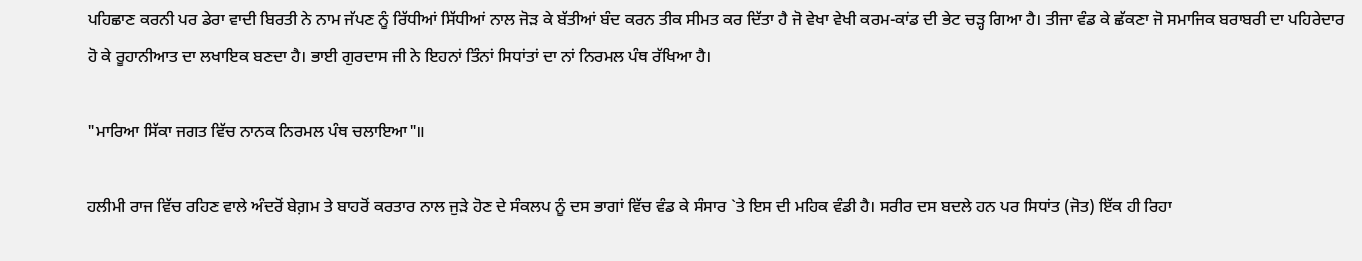ਪਹਿਛਾਣ ਕਰਨੀ ਪਰ ਡੇਰਾ ਵਾਦੀ ਬਿਰਤੀ ਨੇ ਨਾਮ ਜੱਪਣ ਨੂੰ ਰਿੱਧੀਆਂ ਸਿੱਧੀਆਂ ਨਾਲ ਜੋੜ ਕੇ ਬੱਤੀਆਂ ਬੰਦ ਕਰਨ ਤੀਕ ਸੀਮਤ ਕਰ ਦਿੱਤਾ ਹੈ ਜੋ ਵੇਖਾ ਵੇਖੀ ਕਰਮ-ਕਾਂਡ ਦੀ ਭੇਟ ਚੜ੍ਹ ਗਿਆ ਹੈ। ਤੀਜਾ ਵੰਡ ਕੇ ਛੱਕਣਾ ਜੋ ਸਮਾਜਿਕ ਬਰਾਬਰੀ ਦਾ ਪਹਿਰੇਦਾਰ ਹੋ ਕੇ ਰੂਹਾਨੀਆਤ ਦਾ ਲਖਾਇਕ ਬਣਦਾ ਹੈ। ਭਾਈ ਗੁਰਦਾਸ ਜੀ ਨੇ ਇਹਨਾਂ ਤਿੰਨਾਂ ਸਿਧਾਂਤਾਂ ਦਾ ਨਾਂ ਨਿਰਮਲ ਪੰਥ ਰੱਖਿਆ ਹੈ।

"ਮਾਰਿਆ ਸਿੱਕਾ ਜਗਤ ਵਿੱਚ ਨਾਨਕ ਨਿਰਮਲ ਪੰਥ ਚਲਾਇਆ"॥

ਹਲੀਮੀ ਰਾਜ ਵਿੱਚ ਰਹਿਣ ਵਾਲੇ ਅੰਦਰੋਂ ਬੇਗ਼ਮ ਤੇ ਬਾਹਰੋਂ ਕਰਤਾਰ ਨਾਲ ਜੁੜੇ ਹੋਣ ਦੇ ਸੰਕਲਪ ਨੂੰ ਦਸ ਭਾਗਾਂ ਵਿੱਚ ਵੰਡ ਕੇ ਸੰਸਾਰ `ਤੇ ਇਸ ਦੀ ਮਹਿਕ ਵੰਡੀ ਹੈ। ਸਰੀਰ ਦਸ ਬਦਲੇ ਹਨ ਪਰ ਸਿਧਾਂਤ (ਜੋਤ) ਇੱਕ ਹੀ ਰਿਹਾ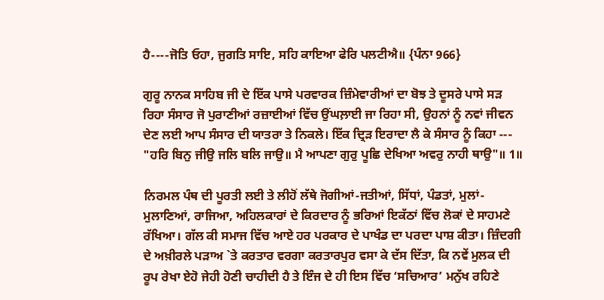ਹੈ----ਜੋਤਿ ਓਹਾ, ਜੁਗਤਿ ਸਾਇ, ਸਹਿ ਕਾਇਆ ਫੇਰਿ ਪਲਟੀਐ॥ {ਪੰਨਾ 966}

ਗੁਰੂ ਨਾਨਕ ਸਾਹਿਬ ਜੀ ਦੇ ਇੱਕ ਪਾਸੇ ਪਰਵਾਰਕ ਜ਼ਿੰਮੇਵਾਰੀਆਂ ਦਾ ਬੋਝ ਤੇ ਦੂਸਰੇ ਪਾਸੇ ਸੜ ਰਿਹਾ ਸੰਸਾਰ ਜੋ ਪੁਰਾਣੀਆਂ ਰਜ਼ਾਈਆਂ ਵਿੱਚ ਉਂਘਲ਼ਾਈ ਜਾ ਰਿਹਾ ਸੀ, ਉਹਨਾਂ ਨੂੰ ਨਵਾਂ ਜੀਵਨ ਦੇਣ ਲਈ ਆਪ ਸੰਸਾਰ ਦੀ ਯਾਤਰਾ ਤੇ ਨਿਕਲੇ। ਇੱਕ ਦ੍ਰਿੜ ਇਰਾਦਾ ਲੈ ਕੇ ਸੰਸਾਰ ਨੂੰ ਕਿਹਾ --- "ਹਰਿ ਬਿਨੁ ਜੀਉ ਜਲਿ ਬਲਿ ਜਾਉ॥ ਮੈ ਆਪਣਾ ਗੁਰੁ ਪੂਛਿ ਦੇਖਿਆ ਅਵਰੁ ਨਾਹੀ ਥਾਉ"॥ 1॥

ਨਿਰਮਲ ਪੰਥ ਦੀ ਪੂਰਤੀ ਲਈ ਤੇ ਲੀਹੋਂ ਲੱਥੇ ਜੋਗੀਆਂ-ਜਤੀਆਂ, ਸਿੱਧਾਂ, ਪੰਡਤਾਂ, ਮੁਲਾਂ-ਮੁਲਾਣਿਆਂ, ਰਾਜਿਆ, ਅਹਿਲਕਾਰਾਂ ਦੇ ਕਿਰਦਾਰ ਨੂੰ ਭਰਿਆਂ ਇਕੱਠਾਂ ਵਿੱਚ ਲੋਕਾਂ ਦੇ ਸਾਹਮਣੇ ਰੱਖਿਆ। ਗੱਲ ਕੀ ਸਮਾਜ ਵਿੱਚ ਆਏ ਹਰ ਪਰਕਾਰ ਦੇ ਪਾਖੰਡ ਦਾ ਪਰਦਾ ਪਾਸ਼ ਕੀਤਾ। ਜ਼ਿੰਦਗੀ ਦੇ ਅਖ਼ੀਰਲੇ ਪੜਾਅ `ਤੇ ਕਰਤਾਰ ਵਰਗਾ ਕਰਤਾਰਪੁਰ ਵਸਾ ਕੇ ਦੱਸ ਦਿੱਤਾ, ਕਿ ਨਵੇਂ ਮੁਲਕ ਦੀ ਰੂਪ ਰੇਖਾ ਏਹੋ ਜੇਹੀ ਹੋਣੀ ਚਾਹੀਦੀ ਹੈ ਤੇ ਇੰਜ ਦੇ ਹੀ ਇਸ ਵਿੱਚ ‘ਸਚਿਆਰ’ ਮਨੁੱਖ ਰਹਿਣੇ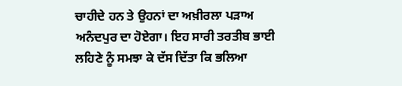ਚਾਹੀਦੇ ਹਨ ਤੇ ਉਹਨਾਂ ਦਾ ਅਖ਼ੀਰਲਾ ਪੜਾਅ ਅਨੰਦਪੁਰ ਦਾ ਹੋਏਗਾ। ਇਹ ਸਾਰੀ ਤਰਤੀਬ ਭਾਈ ਲਹਿਣੇ ਨੂੰ ਸਮਝਾ ਕੇ ਦੱਸ ਦਿੱਤਾ ਕਿ ਭਲਿਆ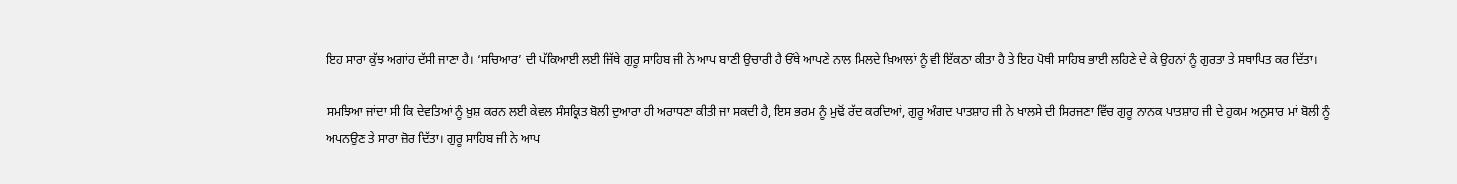ਇਹ ਸਾਰਾ ਕੁੱਝ ਅਗਾਂਹ ਦੱਸੀ ਜਾਣਾ ਹੈ। ‘ਸਚਿਆਰ’ ਦੀ ਪੱਕਿਆਈ ਲਈ ਜਿੱਥੇ ਗੁਰੂ ਸਾਹਿਬ ਜੀ ਨੇ ਆਪ ਬਾਣੀ ਉਚਾਰੀ ਹੈ ਓੱਥੇ ਆਪਣੇ ਨਾਲ ਮਿਲਦੇ ਖ਼ਿਆਲਾਂ ਨੂੰ ਵੀ ਇੱਕਠਾ ਕੀਤਾ ਹੈ ਤੇ ਇਹ ਪੋਥੀ ਸਾਹਿਬ ਭਾਈ ਲਹਿਣੇ ਦੇ ਕੇ ਉਹਨਾਂ ਨੂੰ ਗੁਰਤਾ ਤੇ ਸਥਾਪਿਤ ਕਰ ਦਿੱਤਾ।

ਸਮਝਿਆ ਜਾਂਦਾ ਸੀ ਕਿ ਦੇਵਤਿਆਂ ਨੂੰ ਖ਼ੁਸ਼ ਕਰਨ ਲਈ ਕੇਵਲ ਸੰਸਕ੍ਰਿਤ ਬੋਲੀ ਦੁਆਰਾ ਹੀ ਅਰਾਧਣਾ ਕੀਤੀ ਜਾ ਸਕਦੀ ਹੈ, ਇਸ ਭਰਮ ਨੂੰ ਮੁਢੋਂ ਰੱਦ ਕਰਦਿਆਂ, ਗੁਰੂ ਅੰਗਦ ਪਾਤਸ਼ਾਹ ਜੀ ਨੇ ਖਾਲਸੇ ਦੀ ਸਿਰਜਣਾ ਵਿੱਚ ਗੁਰੂ ਨਾਨਕ ਪਾਤਸ਼ਾਹ ਜੀ ਦੇ ਹੁਕਮ ਅਨੁਸਾਰ ਮਾਂ ਬੋਲੀ ਨੂੰ ਅਪਨਉਣ ਤੇ ਸਾਰਾ ਜ਼ੋਰ ਦਿੱਤਾ। ਗੁਰੂ ਸਾਹਿਬ ਜੀ ਨੇ ਆਪ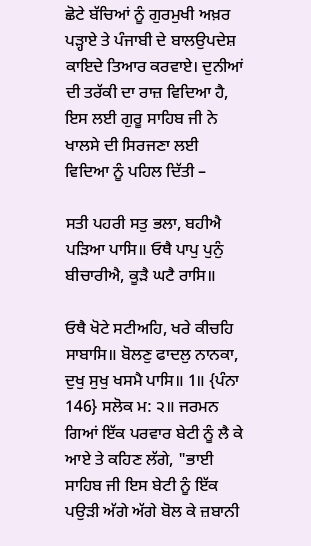ਛੋਟੇ ਬੱਚਿਆਂ ਨੂੰ ਗੁਰਮੁਖੀ ਅਖ਼ਰ ਪੜ੍ਹਾਏ ਤੇ ਪੰਜਾਬੀ ਦੇ ਬਾਲਉਪਦੇਸ਼ ਕਾਇਦੇ ਤਿਆਰ ਕਰਵਾਏ। ਦੁਨੀਆਂ ਦੀ ਤਰੱਕੀ ਦਾ ਰਾਜ਼ ਵਿਦਿਆ ਹੈ, ਇਸ ਲਈ ਗੁਰੂ ਸਾਹਿਬ ਜੀ ਨੇ ਖਾਲਸੇ ਦੀ ਸਿਰਜਣਾ ਲਈ ਵਿਦਿਆ ਨੂੰ ਪਹਿਲ ਦਿੱਤੀ –

ਸਤੀ ਪਹਰੀ ਸਤੁ ਭਲਾ, ਬਹੀਐ ਪੜਿਆ ਪਾਸਿ॥ ਓਥੈ ਪਾਪੁ ਪੁਨੁੰ ਬੀਚਾਰੀਐ, ਕੂੜੈ ਘਟੈ ਰਾਸਿ॥

ਓਥੈ ਖੋਟੇ ਸਟੀਅਹਿ, ਖਰੇ ਕੀਚਹਿ ਸਾਬਾਸਿ॥ ਬੋਲਣੁ ਫਾਦਲੁ ਨਾਨਕਾ, ਦੁਖੁ ਸੁਖੁ ਖਸਮੈ ਪਾਸਿ॥ 1॥ {ਪੰਨਾ 146} ਸਲੋਕ ਮ: ੨॥ ਜਰਮਨ ਗਿਆਂ ਇੱਕ ਪਰਵਾਰ ਬੇਟੀ ਨੂੰ ਲੈ ਕੇ ਆਏ ਤੇ ਕਹਿਣ ਲੱਗੇ, "ਭਾਈ ਸਾਹਿਬ ਜੀ ਇਸ ਬੇਟੀ ਨੂੰ ਇੱਕ ਪਉੜੀ ਅੱਗੇ ਅੱਗੇ ਬੋਲ ਕੇ ਜ਼ਬਾਨੀ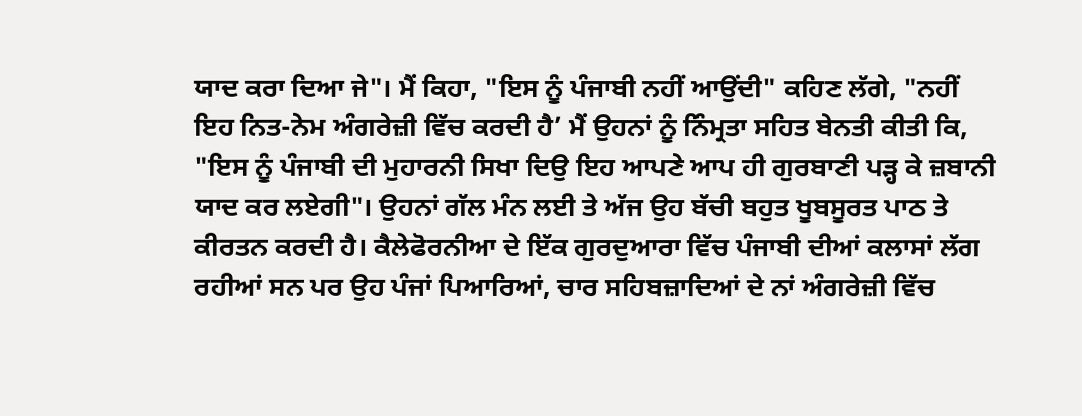ਯਾਦ ਕਰਾ ਦਿਆ ਜੇ"। ਮੈਂ ਕਿਹਾ, "ਇਸ ਨੂੰ ਪੰਜਾਬੀ ਨਹੀਂ ਆਉਂਦੀ" ਕਹਿਣ ਲੱਗੇ, "ਨਹੀਂ ਇਹ ਨਿਤ-ਨੇਮ ਅੰਗਰੇਜ਼ੀ ਵਿੱਚ ਕਰਦੀ ਹੈ’ ਮੈਂ ਉਹਨਾਂ ਨੂੰ ਨਿੰਮ੍ਰਤਾ ਸਹਿਤ ਬੇਨਤੀ ਕੀਤੀ ਕਿ, "ਇਸ ਨੂੰ ਪੰਜਾਬੀ ਦੀ ਮੁਹਾਰਨੀ ਸਿਖਾ ਦਿਉ ਇਹ ਆਪਣੇ ਆਪ ਹੀ ਗੁਰਬਾਣੀ ਪੜ੍ਹ ਕੇ ਜ਼ਬਾਨੀ ਯਾਦ ਕਰ ਲਏਗੀ"। ਉਹਨਾਂ ਗੱਲ ਮੰਨ ਲਈ ਤੇ ਅੱਜ ਉਹ ਬੱਚੀ ਬਹੁਤ ਖੂਬਸੂਰਤ ਪਾਠ ਤੇ ਕੀਰਤਨ ਕਰਦੀ ਹੈ। ਕੈਲੇਫੋਰਨੀਆ ਦੇ ਇੱਕ ਗੁਰਦੁਆਰਾ ਵਿੱਚ ਪੰਜਾਬੀ ਦੀਆਂ ਕਲਾਸਾਂ ਲੱਗ ਰਹੀਆਂ ਸਨ ਪਰ ਉਹ ਪੰਜਾਂ ਪਿਆਰਿਆਂ, ਚਾਰ ਸਹਿਬਜ਼ਾਦਿਆਂ ਦੇ ਨਾਂ ਅੰਗਰੇਜ਼ੀ ਵਿੱਚ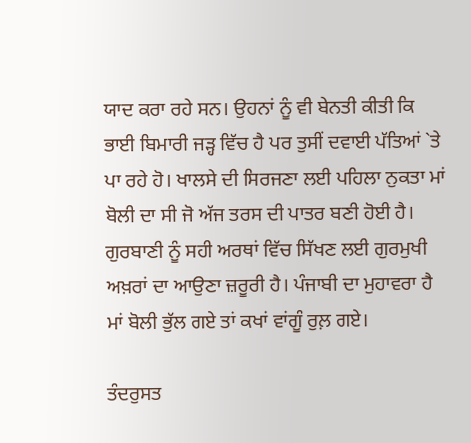ਯਾਦ ਕਰਾ ਰਹੇ ਸਨ। ਉਹਨਾਂ ਨੂੰ ਵੀ ਬੇਨਤੀ ਕੀਤੀ ਕਿ ਭਾਈ ਬਿਮਾਰੀ ਜੜ੍ਹ ਵਿੱਚ ਹੈ ਪਰ ਤੁਸੀਂ ਦਵਾਈ ਪੱਤਿਆਂ `ਤੇ ਪਾ ਰਹੇ ਹੋ। ਖਾਲਸੇ ਦੀ ਸਿਰਜਣਾ ਲਈ ਪਹਿਲਾ ਨੁਕਤਾ ਮਾਂ ਬੋਲੀ ਦਾ ਸੀ ਜੋ ਅੱਜ ਤਰਸ ਦੀ ਪਾਤਰ ਬਣੀ ਹੋਈ ਹੈ। ਗੁਰਬਾਣੀ ਨੂੰ ਸਹੀ ਅਰਥਾਂ ਵਿੱਚ ਸਿੱਖਣ ਲਈ ਗੁਰਮੁਖੀ ਅਖ਼ਰਾਂ ਦਾ ਆਉਣਾ ਜ਼ਰੂਰੀ ਹੈ। ਪੰਜਾਬੀ ਦਾ ਮੁਹਾਵਰਾ ਹੈ ਮਾਂ ਬੋਲੀ ਭੁੱਲ ਗਏ ਤਾਂ ਕਖਾਂ ਵਾਂਗੂੰ ਰੁਲ਼ ਗਏ।

ਤੰਦਰੁਸਤ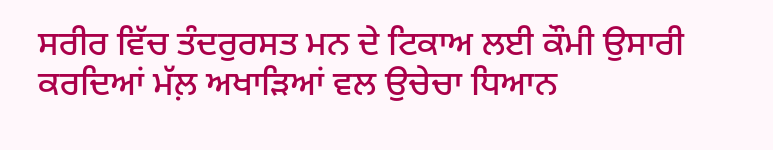ਸਰੀਰ ਵਿੱਚ ਤੰਦਰੁਰਸਤ ਮਨ ਦੇ ਟਿਕਾਅ ਲਈ ਕੌਮੀ ਉਸਾਰੀ ਕਰਦਿਆਂ ਮੱਲ਼ ਅਖਾੜਿਆਂ ਵਲ ਉਚੇਚਾ ਧਿਆਨ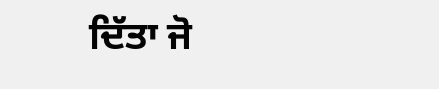ਦਿੱਤਾ ਜੋ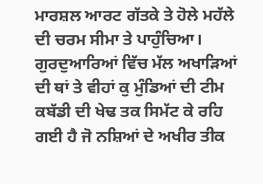ਮਾਰਸ਼ਲ ਆਰਟ ਗੱਤਕੇ ਤੇ ਹੋਲੇ ਮਹੱਲੇ ਦੀ ਚਰਮ ਸੀਮਾ ਤੇ ਪਾਹੁੰਚਿਆ। ਗੁਰਦੁਆਰਿਆਂ ਵਿੱਚ ਮੱਲ ਅਖਾੜਿਆਂ ਦੀ ਥਾਂ ਤੇ ਵੀਹਾਂ ਕੁ ਮੁੰਡਿਆਂ ਦੀ ਟੀਮ ਕਬੱਡੀ ਦੀ ਖੇਢ ਤਕ ਸਿਮੱਟ ਕੇ ਰਹਿ ਗਈ ਹੈ ਜੋ ਨਸ਼ਿਆਂ ਦੇ ਅਖੀਰ ਤੀਕ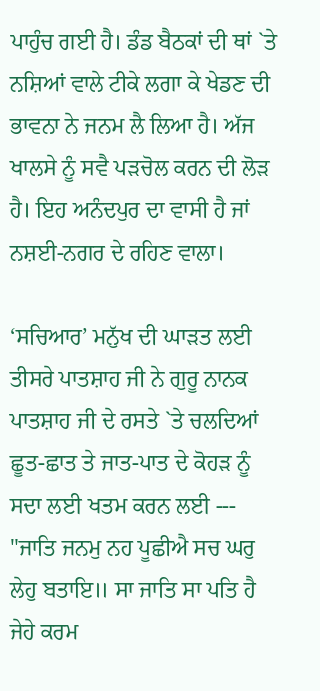ਪਾਹੁੰਚ ਗਈ ਹੈ। ਡੰਡ ਬੈਠਕਾਂ ਦੀ ਥਾਂ `ਤੇ ਨਸ਼ਿਆਂ ਵਾਲੇ ਟੀਕੇ ਲਗਾ ਕੇ ਖੇਡਣ ਦੀ ਭਾਵਨਾ ਨੇ ਜਨਮ ਲੈ ਲਿਆ ਹੈ। ਅੱਜ ਖਾਲਸੇ ਨੂੰ ਸਵੈ ਪੜਚੋਲ ਕਰਨ ਦੀ ਲੋੜ ਹੈ। ਇਹ ਅਨੰਦਪੁਰ ਦਾ ਵਾਸੀ ਹੈ ਜਾਂ ਨਸ਼ਈ-ਨਗਰ ਦੇ ਰਹਿਣ ਵਾਲਾ।

‘ਸਚਿਆਰ’ ਮਨੁੱਖ ਦੀ ਘਾੜਤ ਲਈ ਤੀਸਰੇ ਪਾਤਸ਼ਾਹ ਜੀ ਨੇ ਗੁਰੂ ਨਾਨਕ ਪਾਤਸ਼ਾਹ ਜੀ ਦੇ ਰਸਤੇ `ਤੇ ਚਲਦਿਆਂ ਛੂਤ-ਛਾਤ ਤੇ ਜਾਤ-ਪਾਤ ਦੇ ਕੋਹੜ ਨੂੰ ਸਦਾ ਲਈ ਖਤਮ ਕਰਨ ਲਈ --- "ਜਾਤਿ ਜਨਮੁ ਨਹ ਪੂਛੀਐ ਸਚ ਘਰੁ ਲੇਹੁ ਬਤਾਇ॥ ਸਾ ਜਾਤਿ ਸਾ ਪਤਿ ਹੈ ਜੇਹੇ ਕਰਮ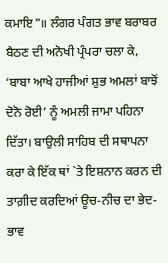ਕਮਾਇ"॥ ਲੰਗਰ ਪੰਗਤ ਭਾਵ ਬਰਾਬਰ ਬੈਠਣ ਦੀ ਅਨੋਖੀ ਪ੍ਰੰਪਰਾ ਚਲਾ ਕੇ, ‘ਬਾਬਾ ਆਖੇ ਹਾਜੀਆਂ ਸ਼ੁਭ ਅਮਲਾਂ ਬਾਝੋਂ ਦੋਨੋ ਰੋਈ’ ਨੂੰ ਅਮਲੀ ਜਾਮਾ ਪਹਿਨਾ ਦਿੱਤਾ। ਬਾਉਲੀ ਸਾਹਿਬ ਦੀ ਸਥਾਪਨਾ ਕਰਾ ਕੇ ਇੱਕ ਥਾਂ `ਤੇ ਇਸ਼ਨਾਨ ਕਰਨ ਦੀ ਤਾਗ਼ੀਦ ਕਰਦਿਆਂ ਊਚ-ਨੀਚ ਦਾ ਭੇਦ-ਭਾਵ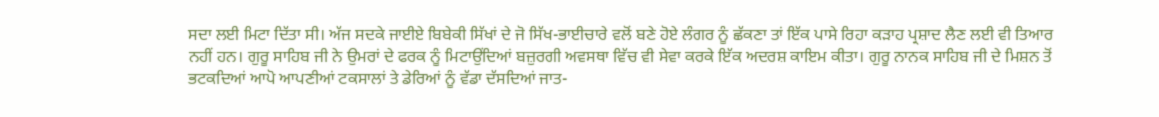ਸਦਾ ਲਈ ਮਿਟਾ ਦਿੱਤਾ ਸੀ। ਅੱਜ ਸਦਕੇ ਜਾਈਏ ਬਿਬੇਕੀ ਸਿੱਖਾਂ ਦੇ ਜੋ ਸਿੱਖ-ਭਾਈਚਾਰੇ ਵਲੋਂ ਬਣੇ ਹੋਏ ਲੰਗਰ ਨੂੰ ਛੱਕਣਾ ਤਾਂ ਇੱਕ ਪਾਸੇ ਰਿਹਾ ਕੜਾਹ ਪ੍ਰਸ਼ਾਦ ਲੈਣ ਲਈ ਵੀ ਤਿਆਰ ਨਹੀਂ ਹਨ। ਗੁਰੂ ਸਾਹਿਬ ਜੀ ਨੇ ਉਮਰਾਂ ਦੇ ਫਰਕ ਨੂੰ ਮਿਟਾਉਂਦਿਆਂ ਬਜ਼ੁਰਗੀ ਅਵਸਥਾ ਵਿੱਚ ਵੀ ਸੇਵਾ ਕਰਕੇ ਇੱਕ ਅਦਰਸ਼ ਕਾਇਮ ਕੀਤਾ। ਗੁਰੂ ਨਾਨਕ ਸਾਹਿਬ ਜੀ ਦੇ ਮਿਸ਼ਨ ਤੋਂ ਭਟਕਦਿਆਂ ਆਪੋ ਆਪਣੀਆਂ ਟਕਸਾਲਾਂ ਤੇ ਡੇਰਿਆਂ ਨੂੰ ਵੱਡਾ ਦੱਸਦਿਆਂ ਜਾਤ-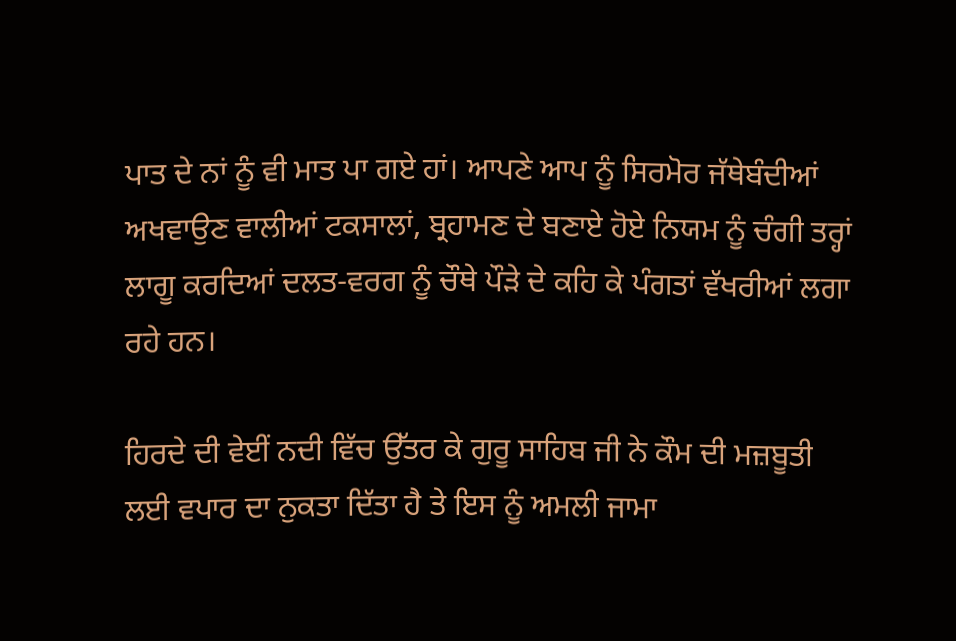ਪਾਤ ਦੇ ਨਾਂ ਨੂੰ ਵੀ ਮਾਤ ਪਾ ਗਏ ਹਾਂ। ਆਪਣੇ ਆਪ ਨੂੰ ਸਿਰਮੋਰ ਜੱਥੇਬੰਦੀਆਂ ਅਖਵਾਉਣ ਵਾਲੀਆਂ ਟਕਸਾਲਾਂ, ਬ੍ਰਹਾਮਣ ਦੇ ਬਣਾਏ ਹੋਏ ਨਿਯਮ ਨੂੰ ਚੰਗੀ ਤਰ੍ਹਾਂ ਲਾਗੂ ਕਰਦਿਆਂ ਦਲਤ-ਵਰਗ ਨੂੰ ਚੌਥੇ ਪੌੜੇ ਦੇ ਕਹਿ ਕੇ ਪੰਗਤਾਂ ਵੱਖਰੀਆਂ ਲਗਾ ਰਹੇ ਹਨ।

ਹਿਰਦੇ ਦੀ ਵੇਈਂ ਨਦੀ ਵਿੱਚ ਉੱਤਰ ਕੇ ਗੁਰੂ ਸਾਹਿਬ ਜੀ ਨੇ ਕੌਮ ਦੀ ਮਜ਼ਬੂਤੀ ਲਈ ਵਪਾਰ ਦਾ ਨੁਕਤਾ ਦਿੱਤਾ ਹੈ ਤੇ ਇਸ ਨੂੰ ਅਮਲੀ ਜਾਮਾ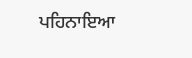ਪਹਿਨਾਇਆ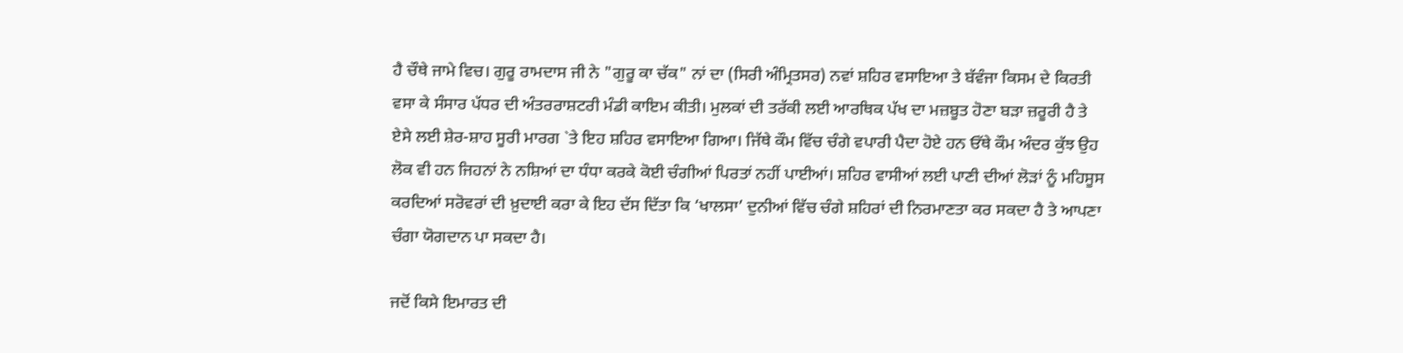ਹੈ ਚੌਥੇ ਜਾਮੇ ਵਿਚ। ਗੁਰੂ ਰਾਮਦਾਸ ਜੀ ਨੇ "ਗੁਰੂ ਕਾ ਚੱਕ" ਨਾਂ ਦਾ (ਸਿਰੀ ਅੰਮ੍ਰਿਤਸਰ) ਨਵਾਂ ਸ਼ਹਿਰ ਵਸਾਇਆ ਤੇ ਬੱਵੰਜਾ ਕਿਸਮ ਦੇ ਕਿਰਤੀ ਵਸਾ ਕੇ ਸੰਸਾਰ ਪੱਧਰ ਦੀ ਅੰਤਰਰਾਸ਼ਟਰੀ ਮੰਡੀ ਕਾਇਮ ਕੀਤੀ। ਮੁਲਕਾਂ ਦੀ ਤਰੱਕੀ ਲਈ ਆਰਥਿਕ ਪੱਖ ਦਾ ਮਜ਼ਬੂਤ ਹੋਣਾ ਬੜਾ ਜ਼ਰੂਰੀ ਹੈ ਤੇ ਏਸੇ ਲਈ ਸ਼ੇਰ-ਸ਼ਾਹ ਸੂਰੀ ਮਾਰਗ `ਤੇ ਇਹ ਸ਼ਹਿਰ ਵਸਾਇਆ ਗਿਆ। ਜਿੱਥੇ ਕੌਮ ਵਿੱਚ ਚੰਗੇ ਵਪਾਰੀ ਪੈਦਾ ਹੋਏ ਹਨ ਓੱਥੇ ਕੌਮ ਅੰਦਰ ਕੁੱਝ ਉਹ ਲੋਕ ਵੀ ਹਨ ਜਿਹਨਾਂ ਨੇ ਨਸ਼ਿਆਂ ਦਾ ਧੰਧਾ ਕਰਕੇ ਕੋਈ ਚੰਗੀਆਂ ਪਿਰਤਾਂ ਨਹੀਂ ਪਾਈਆਂ। ਸ਼ਹਿਰ ਵਾਸੀਆਂ ਲਈ ਪਾਣੀ ਦੀਆਂ ਲੋੜਾਂ ਨੂੰ ਮਹਿਸੂਸ ਕਰਦਿਆਂ ਸਰੋਵਰਾਂ ਦੀ ਖ਼ੁਦਾਈ ਕਰਾ ਕੇ ਇਹ ਦੱਸ ਦਿੱਤਾ ਕਿ ‘ਖਾਲਸਾ’ ਦੁਨੀਆਂ ਵਿੱਚ ਚੰਗੇ ਸ਼ਹਿਰਾਂ ਦੀ ਨਿਰਮਾਣਤਾ ਕਰ ਸਕਦਾ ਹੈ ਤੇ ਆਪਣਾ ਚੰਗਾ ਯੋਗਦਾਨ ਪਾ ਸਕਦਾ ਹੈ।

ਜਦੋਂ ਕਿਸੇ ਇਮਾਰਤ ਦੀ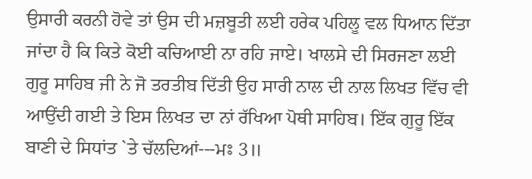ਉਸਾਰੀ ਕਰਨੀ ਹੋਵੇ ਤਾਂ ਉਸ ਦੀ ਮਜ਼ਬੂਤੀ ਲਈ ਹਰੇਕ ਪਹਿਲੂ ਵਲ ਧਿਆਨ ਦਿੱਤਾ ਜਾਂਦਾ ਹੈ ਕਿ ਕਿਤੇ ਕੋਈ ਕਚਿਆਈ ਨਾ ਰਹਿ ਜਾਏ। ਖਾਲਸੇ ਦੀ ਸਿਰਜਣਾ ਲਈ ਗੁਰੂ ਸਾਹਿਬ ਜੀ ਨੇ ਜੋ ਤਰਤੀਬ ਦਿੱਤੀ ਉਹ ਸਾਰੀ ਨਾਲ ਦੀ ਨਾਲ ਲਿਖਤ ਵਿੱਚ ਵੀ ਆਉਂਦੀ ਗਈ ਤੇ ਇਸ ਲਿਖਤ ਦਾ ਨਾਂ ਰੱਖਿਆ ਪੋਥੀ ਸਾਹਿਬ। ਇੱਕ ਗੁਰੂ ਇੱਕ ਬਾਣੀ ਦੇ ਸਿਧਾਂਤ `ਤੇ ਚੱਲਦਿਆਂ---ਮਃ 3॥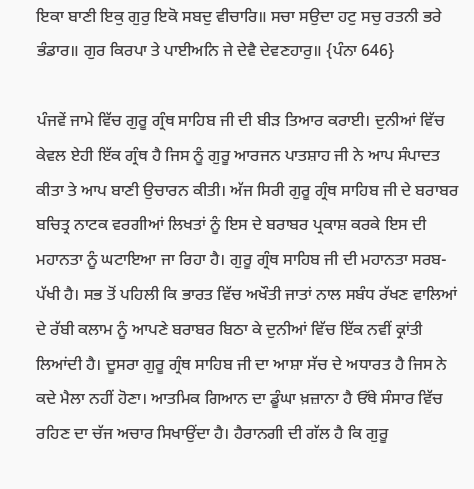ਇਕਾ ਬਾਣੀ ਇਕੁ ਗੁਰੁ ਇਕੋ ਸਬਦੁ ਵੀਚਾਰਿ॥ ਸਚਾ ਸਉਦਾ ਹਟੁ ਸਚੁ ਰਤਨੀ ਭਰੇ ਭੰਡਾਰ॥ ਗੁਰ ਕਿਰਪਾ ਤੇ ਪਾਈਅਨਿ ਜੇ ਦੇਵੈ ਦੇਵਣਹਾਰੁ॥ {ਪੰਨਾ 646}

ਪੰਜਵੇਂ ਜਾਮੇ ਵਿੱਚ ਗੁਰੂ ਗ੍ਰੰਥ ਸਾਹਿਬ ਜੀ ਦੀ ਬੀੜ ਤਿਆਰ ਕਰਾਈ। ਦੁਨੀਆਂ ਵਿੱਚ ਕੇਵਲ ਏਹੀ ਇੱਕ ਗ੍ਰੰਥ ਹੈ ਜਿਸ ਨੂੰ ਗੁਰੂ ਆਰਜਨ ਪਾਤਸ਼ਾਹ ਜੀ ਨੇ ਆਪ ਸੰਪਾਦਤ ਕੀਤਾ ਤੇ ਆਪ ਬਾਣੀ ਉਚਾਰਨ ਕੀਤੀ। ਅੱਜ ਸਿਰੀ ਗੁਰੂ ਗ੍ਰੰਥ ਸਾਹਿਬ ਜੀ ਦੇ ਬਰਾਬਰ ਬਚਿਤ੍ਰ ਨਾਟਕ ਵਰਗੀਆਂ ਲਿਖਤਾਂ ਨੂੰ ਇਸ ਦੇ ਬਰਾਬਰ ਪ੍ਰਕਾਸ਼ ਕਰਕੇ ਇਸ ਦੀ ਮਹਾਨਤਾ ਨੂੰ ਘਟਾਇਆ ਜਾ ਰਿਹਾ ਹੈ। ਗੁਰੂ ਗ੍ਰੰਥ ਸਾਹਿਬ ਜੀ ਦੀ ਮਹਾਨਤਾ ਸਰਬ-ਪੱਖੀ ਹੈ। ਸਭ ਤੋਂ ਪਹਿਲੀ ਕਿ ਭਾਰਤ ਵਿੱਚ ਅਖੌਤੀ ਜਾਤਾਂ ਨਾਲ ਸਬੰਧ ਰੱਖਣ ਵਾਲਿਆਂ ਦੇ ਰੱਬੀ ਕਲਾਮ ਨੂੰ ਆਪਣੇ ਬਰਾਬਰ ਬਿਠਾ ਕੇ ਦੁਨੀਆਂ ਵਿੱਚ ਇੱਕ ਨਵੀਂ ਕ੍ਰਾਂਤੀ ਲਿਆਂਦੀ ਹੈ। ਦੂਸਰਾ ਗੁਰੂ ਗ੍ਰੰਥ ਸਾਹਿਬ ਜੀ ਦਾ ਆਸ਼ਾ ਸੱਚ ਦੇ ਅਧਾਰਤ ਹੈ ਜਿਸ ਨੇ ਕਦੇ ਮੈਲਾ ਨਹੀਂ ਹੋਣਾ। ਆਤਮਿਕ ਗਿਆਨ ਦਾ ਡੂੰਘਾ ਖ਼ਜ਼ਾਨਾ ਹੈ ਓੱਥੇ ਸੰਸਾਰ ਵਿੱਚ ਰਹਿਣ ਦਾ ਚੱਜ ਅਚਾਰ ਸਿਖਾਉਂਦਾ ਹੈ। ਹੈਰਾਨਗੀ ਦੀ ਗੱਲ ਹੈ ਕਿ ਗੁਰੂ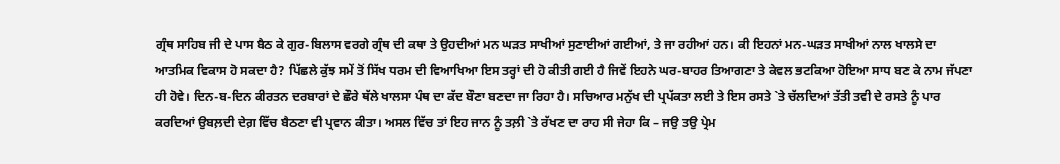ਗ੍ਰੰਥ ਸਾਹਿਬ ਜੀ ਦੇ ਪਾਸ ਬੈਠ ਕੇ ਗੁਰ-ਬਿਲਾਸ ਵਰਗੇ ਗ੍ਰੰਥ ਦੀ ਕਥਾ ਤੇ ਉਹਦੀਆਂ ਮਨ ਘੜਤ ਸਾਖੀਆਂ ਸੁਣਾਈਆਂ ਗਈਆਂ, ਤੇ ਜਾ ਰਹੀਆਂ ਹਨ। ਕੀ ਇਹਨਾਂ ਮਨ-ਘੜਤ ਸਾਖੀਆਂ ਨਾਲ ਖਾਲਸੇ ਦਾ ਆਤਮਿਕ ਵਿਕਾਸ ਹੋ ਸਕਦਾ ਹੈ? ਪਿੱਛਲੇ ਕੁੱਝ ਸਮੇਂ ਤੋਂ ਸਿੱਖ ਧਰਮ ਦੀ ਵਿਆਖਿਆ ਇਸ ਤਰ੍ਹਾਂ ਦੀ ਹੋ ਕੀਤੀ ਗਈ ਹੈ ਜਿਵੇਂ ਇਹਨੇ ਘਰ-ਬਾਹਰ ਤਿਆਗਣਾ ਤੇ ਕੇਵਲ ਭਟਕਿਆ ਹੋਇਆ ਸਾਧ ਬਣ ਕੇ ਨਾਮ ਜੱਪਣਾ ਹੀ ਹੋਵੇ। ਦਿਨ-ਬ-ਦਿਨ ਕੀਰਤਨ ਦਰਬਾਰਾਂ ਦੇ ਛੌਰੇ ਥੱਲੇ ਖਾਲਸਾ ਪੰਥ ਦਾ ਕੱਦ ਬੌਣਾ ਬਣਦਾ ਜਾ ਰਿਹਾ ਹੈ। ਸਚਿਆਰ ਮਨੁੱਖ ਦੀ ਪ੍ਰਪੱਕਤਾ ਲਈ ਤੇ ਇਸ ਰਸਤੇ `ਤੇ ਚੱਲਦਿਆਂ ਤੱਤੀ ਤਵੀ ਦੇ ਰਸਤੇ ਨੂੰ ਪਾਰ ਕਰਦਿਆਂ ਉਬਲ਼ਦੀ ਦੇਗ਼ ਵਿੱਚ ਬੈਠਣਾ ਵੀ ਪ੍ਰਵਾਨ ਕੀਤਾ। ਅਸਲ ਵਿੱਚ ਤਾਂ ਇਹ ਜਾਨ ਨੂੰ ਤਲ਼ੀ `ਤੇ ਰੱਖਣ ਦਾ ਰਾਹ ਸੀ ਜੇਹਾ ਕਿ – ਜਉ ਤਉ ਪ੍ਰੇਮ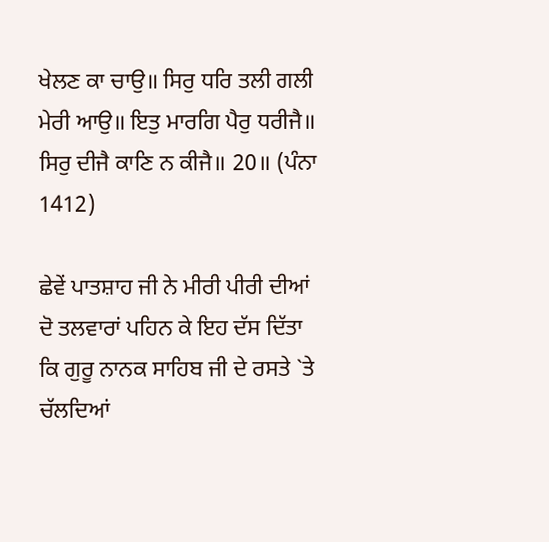ਖੇਲਣ ਕਾ ਚਾਉ॥ ਸਿਰੁ ਧਰਿ ਤਲੀ ਗਲੀ ਮੇਰੀ ਆਉ॥ ਇਤੁ ਮਾਰਗਿ ਪੈਰੁ ਧਰੀਜੈ॥ ਸਿਰੁ ਦੀਜੈ ਕਾਣਿ ਨ ਕੀਜੈ॥ 20॥ (ਪੰਨਾ 1412)

ਛੇਵੇਂ ਪਾਤਸ਼ਾਹ ਜੀ ਨੇ ਮੀਰੀ ਪੀਰੀ ਦੀਆਂ ਦੋ ਤਲਵਾਰਾਂ ਪਹਿਨ ਕੇ ਇਹ ਦੱਸ ਦਿੱਤਾ ਕਿ ਗੁਰੂ ਨਾਨਕ ਸਾਹਿਬ ਜੀ ਦੇ ਰਸਤੇ `ਤੇ ਚੱਲਦਿਆਂ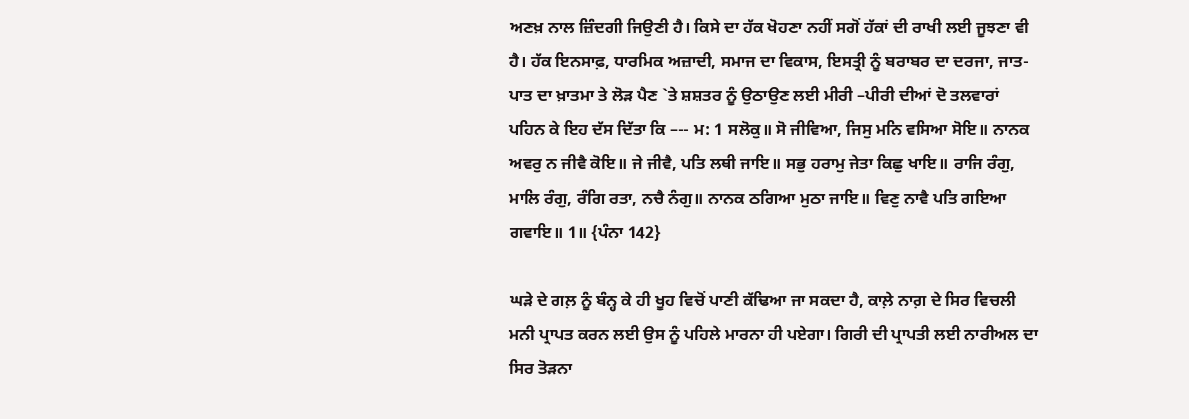ਅਣਖ਼ ਨਾਲ ਜ਼ਿੰਦਗੀ ਜਿਉਣੀ ਹੈ। ਕਿਸੇ ਦਾ ਹੱਕ ਖੋਹਣਾ ਨਹੀਂ ਸਗੋਂ ਹੱਕਾਂ ਦੀ ਰਾਖੀ ਲਈ ਜੂਝਣਾ ਵੀ ਹੈ। ਹੱਕ ਇਨਸਾਫ਼, ਧਾਰਮਿਕ ਅਜ਼ਾਦੀ, ਸਮਾਜ ਦਾ ਵਿਕਾਸ, ਇਸਤ੍ਰੀ ਨੂੰ ਬਰਾਬਰ ਦਾ ਦਰਜਾ, ਜਾਤ-ਪਾਤ ਦਾ ਖ਼ਾਤਮਾ ਤੇ ਲੋੜ ਪੈਣ `ਤੇ ਸ਼ਸ਼ਤਰ ਨੂੰ ਉਠਾਉਣ ਲਈ ਮੀਰੀ –ਪੀਰੀ ਦੀਆਂ ਦੋ ਤਲਵਾਰਾਂ ਪਹਿਨ ਕੇ ਇਹ ਦੱਸ ਦਿੱਤਾ ਕਿ –-- ਮ: 1 ਸਲੋਕੁ॥ ਸੋ ਜੀਵਿਆ, ਜਿਸੁ ਮਨਿ ਵਸਿਆ ਸੋਇ॥ ਨਾਨਕ ਅਵਰੁ ਨ ਜੀਵੈ ਕੋਇ॥ ਜੇ ਜੀਵੈ, ਪਤਿ ਲਥੀ ਜਾਇ॥ ਸਭੁ ਹਰਾਮੁ ਜੇਤਾ ਕਿਛੁ ਖਾਇ॥ ਰਾਜਿ ਰੰਗੁ, ਮਾਲਿ ਰੰਗੁ, ਰੰਗਿ ਰਤਾ, ਨਚੈ ਨੰਗੁ॥ ਨਾਨਕ ਠਗਿਆ ਮੁਠਾ ਜਾਇ॥ ਵਿਣੁ ਨਾਵੈ ਪਤਿ ਗਇਆ ਗਵਾਇ॥ 1॥ {ਪੰਨਾ 142}

ਘੜੇ ਦੇ ਗਲ਼ ਨੂੰ ਬੰਨ੍ਹ ਕੇ ਹੀ ਖੂਹ ਵਿਚੋਂ ਪਾਣੀ ਕੱਢਿਆ ਜਾ ਸਕਦਾ ਹੈ, ਕਾਲ਼ੇ ਨਾਗ਼ ਦੇ ਸਿਰ ਵਿਚਲੀ ਮਨੀ ਪ੍ਰਾਪਤ ਕਰਨ ਲਈ ਉਸ ਨੂੰ ਪਹਿਲੇ ਮਾਰਨਾ ਹੀ ਪਏਗਾ। ਗਿਰੀ ਦੀ ਪ੍ਰਾਪਤੀ ਲਈ ਨਾਰੀਅਲ ਦਾ ਸਿਰ ਤੋੜਨਾ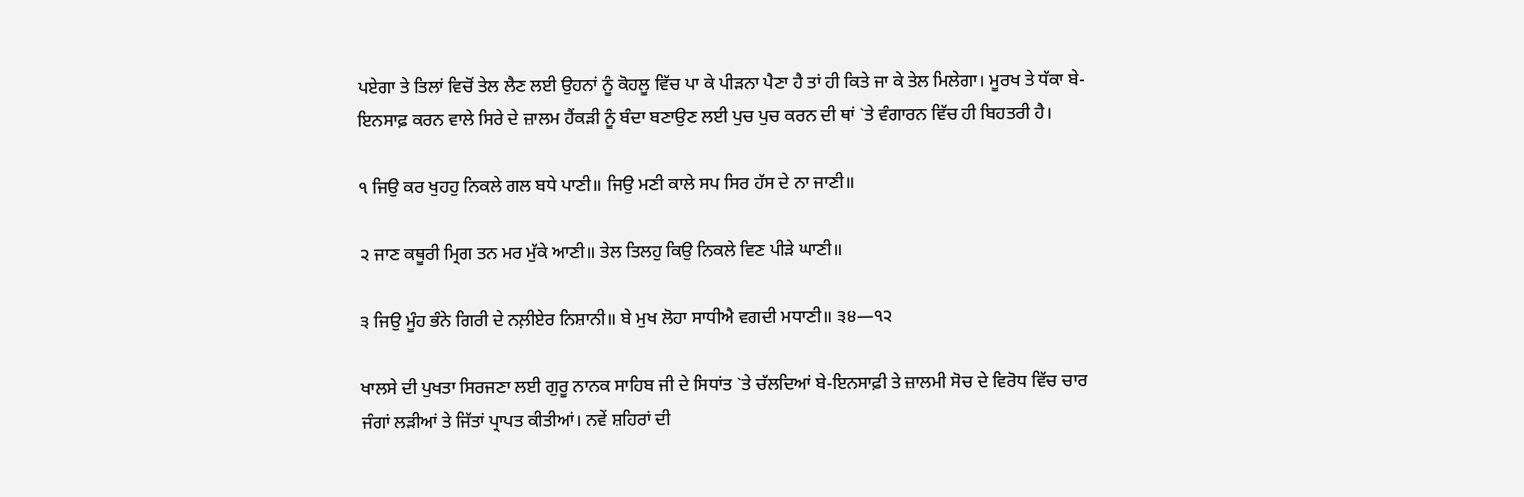ਪਏਗਾ ਤੇ ਤਿਲਾਂ ਵਿਚੋਂ ਤੇਲ ਲੈਣ ਲਈ ਉਹਨਾਂ ਨੂੰ ਕੋਹਲੂ ਵਿੱਚ ਪਾ ਕੇ ਪੀੜਨਾ ਪੈਣਾ ਹੈ ਤਾਂ ਹੀ ਕਿਤੇ ਜਾ ਕੇ ਤੇਲ ਮਿਲੇਗਾ। ਮੂਰਖ ਤੇ ਧੱਕਾ ਬੇ-ਇਨਸਾਫ਼ ਕਰਨ ਵਾਲੇ ਸਿਰੇ ਦੇ ਜ਼ਾਲਮ ਹੈਂਕੜੀ ਨੂੰ ਬੰਦਾ ਬਣਾਉਣ ਲਈ ਪੁਚ ਪੁਚ ਕਰਨ ਦੀ ਥਾਂ `ਤੇ ਵੰਗਾਰਨ ਵਿੱਚ ਹੀ ਬਿਹਤਰੀ ਹੈ।

੧ ਜਿਉ ਕਰ ਖੁਹਹੁ ਨਿਕਲੇ ਗਲ ਬਧੇ ਪਾਣੀ॥ ਜਿਉ ਮਣੀ ਕਾਲੇ ਸਪ ਸਿਰ ਹੱਸ ਦੇ ਨਾ ਜਾਣੀ॥

੨ ਜਾਣ ਕਥੂਰੀ ਮ੍ਰਿਗ ਤਨ ਮਰ ਮੁੱਕੇ ਆਣੀ॥ ਤੇਲ ਤਿਲਹੁ ਕਿਉ ਨਿਕਲੇ ਵਿਣ ਪੀੜੇ ਘਾਣੀ॥

੩ ਜਿਉ ਮੂੰਹ ਭੰਨੇ ਗਿਰੀ ਦੇ ਨਲ਼ੀਏਰ ਨਿਸ਼ਾਨੀ॥ ਬੇ ਮੁਖ ਲੋਹਾ ਸਾਧੀਐ ਵਗਦੀ ਮਧਾਣੀ॥ ੩੪—੧੨

ਖਾਲਸੇ ਦੀ ਪੁਖਤਾ ਸਿਰਜਣਾ ਲਈ ਗੁਰੂ ਨਾਨਕ ਸਾਹਿਬ ਜੀ ਦੇ ਸਿਧਾਂਤ `ਤੇ ਚੱਲਦਿਆਂ ਬੇ-ਇਨਸਾਫ਼ੀ ਤੇ ਜ਼ਾਲਮੀ ਸੋਚ ਦੇ ਵਿਰੋਧ ਵਿੱਚ ਚਾਰ ਜੰਗਾਂ ਲੜੀਆਂ ਤੇ ਜਿੱਤਾਂ ਪ੍ਰਾਪਤ ਕੀਤੀਆਂ। ਨਵੇਂ ਸ਼ਹਿਰਾਂ ਦੀ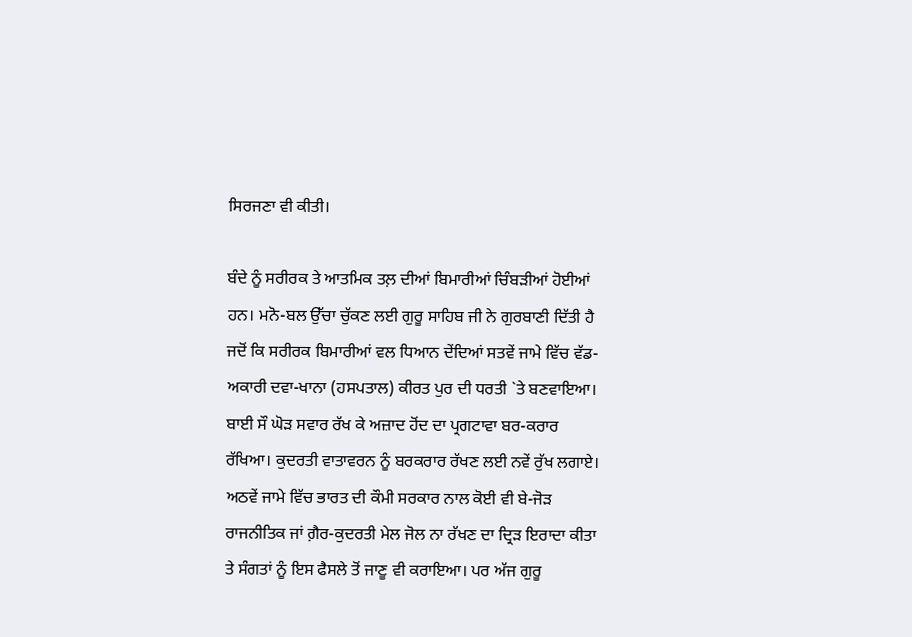ਸਿਰਜਣਾ ਵੀ ਕੀਤੀ।

ਬੰਦੇ ਨੂੰ ਸਰੀਰਕ ਤੇ ਆਤਮਿਕ ਤਲ਼ ਦੀਆਂ ਬਿਮਾਰੀਆਂ ਚਿੰਬੜੀਆਂ ਹੋਈਆਂ ਹਨ। ਮਨੋ-ਬਲ ਉੱਚਾ ਚੁੱਕਣ ਲਈ ਗੁਰੂ ਸਾਹਿਬ ਜੀ ਨੇ ਗੁਰਬਾਣੀ ਦਿੱਤੀ ਹੈ ਜਦੋਂ ਕਿ ਸਰੀਰਕ ਬਿਮਾਰੀਆਂ ਵਲ ਧਿਆਨ ਦੇਂਦਿਆਂ ਸਤਵੇਂ ਜਾਮੇ ਵਿੱਚ ਵੱਡ-ਅਕਾਰੀ ਦਵਾ-ਖਾਨਾ (ਹਸਪਤਾਲ) ਕੀਰਤ ਪੁਰ ਦੀ ਧਰਤੀ `ਤੇ ਬਣਵਾਇਆ। ਬਾਈ ਸੌ ਘੋੜ ਸਵਾਰ ਰੱਖ ਕੇ ਅਜ਼ਾਦ ਹੋਂਦ ਦਾ ਪ੍ਰਗਟਾਵਾ ਬਰ-ਕਰਾਰ ਰੱਖਿਆ। ਕੁਦਰਤੀ ਵਾਤਾਵਰਨ ਨੂੰ ਬਰਕਰਾਰ ਰੱਖਣ ਲਈ ਨਵੇਂ ਰੁੱਖ ਲਗਾਏ। ਅਠਵੇਂ ਜਾਮੇ ਵਿੱਚ ਭਾਰਤ ਦੀ ਕੌਮੀ ਸਰਕਾਰ ਨਾਲ ਕੋਈ ਵੀ ਬੇ-ਜੋੜ ਰਾਜਨੀਤਿਕ ਜਾਂ ਗ਼ੈਰ-ਕੁਦਰਤੀ ਮੇਲ ਜੋਲ ਨਾ ਰੱਖਣ ਦਾ ਦ੍ਰਿੜ ਇਰਾਦਾ ਕੀਤਾ ਤੇ ਸੰਗਤਾਂ ਨੂੰ ਇਸ ਫੈਸਲੇ ਤੋਂ ਜਾਣੂ ਵੀ ਕਰਾਇਆ। ਪਰ ਅੱਜ ਗੁਰੂ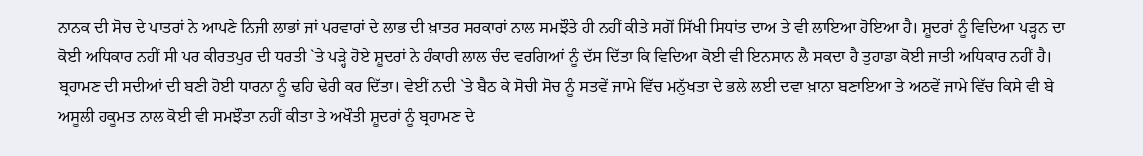ਨਾਨਕ ਦੀ ਸੋਚ ਦੇ ਪਾਤਰਾਂ ਨੇ ਆਪਣੇ ਨਿਜੀ ਲਾਭਾਂ ਜਾਂ ਪਰਵਾਰਾਂ ਦੇ ਲਾਭ ਦੀ ਖ਼ਾਤਰ ਸਰਕਾਰਾਂ ਨਾਲ ਸਮਝੌਤੇ ਹੀ ਨਹੀਂ ਕੀਤੇ ਸਗੋਂ ਸਿੱਖੀ ਸਿਧਾਂਤ ਦਾਅ ਤੇ ਵੀ ਲਾਇਆ ਹੋਇਆ ਹੈ। ਸ਼ੂਦਰਾਂ ਨੂੰ ਵਿਦਿਆ ਪੜ੍ਹਨ ਦਾ ਕੋਈ ਅਧਿਕਾਰ ਨਹੀਂ ਸੀ ਪਰ ਕੀਰਤਪੁਰ ਦੀ ਧਰਤੀ `ਤੇ ਪੜ੍ਹੇ ਹੋਏ ਸ਼ੂਦਰਾਂ ਨੇ ਹੰਕਾਰੀ ਲਾਲ ਚੰਦ ਵਰਗਿਆਂ ਨੂੰ ਦੱਸ ਦਿੱਤਾ ਕਿ ਵਿਦਿਆ ਕੋਈ ਵੀ ਇਨਸਾਨ ਲੈ ਸਕਦਾ ਹੈ ਤੁਹਾਡਾ ਕੋਈ ਜਾਤੀ ਅਧਿਕਾਰ ਨਹੀਂ ਹੈ। ਬ੍ਰਹਾਮਣ ਦੀ ਸਦੀਆਂ ਦੀ ਬਣੀ ਹੋਈ ਧਾਰਨਾ ਨੂੰ ਢਹਿ ਢੇਰੀ ਕਰ ਦਿੱਤਾ। ਵੇਈਂ ਨਦੀ `ਤੇ ਬੈਠ ਕੇ ਸੋਚੀ ਸੋਚ ਨੂੰ ਸਤਵੇਂ ਜਾਮੇ ਵਿੱਚ ਮਨੁੱਖਤਾ ਦੇ ਭਲੇ ਲਈ ਦਵਾ ਖ਼ਾਨਾ ਬਣਾਇਆ ਤੇ ਅਠਵੇਂ ਜਾਮੇ ਵਿੱਚ ਕਿਸੇ ਵੀ ਬੇ ਅਸੂਲੀ ਹਕੂਮਤ ਨਾਲ ਕੋਈ ਵੀ ਸਮਝੌਤਾ ਨਹੀਂ ਕੀਤਾ ਤੇ ਅਖੌਤੀ ਸ਼ੂਦਰਾਂ ਨੂੰ ਬ੍ਰਹਾਮਣ ਦੇ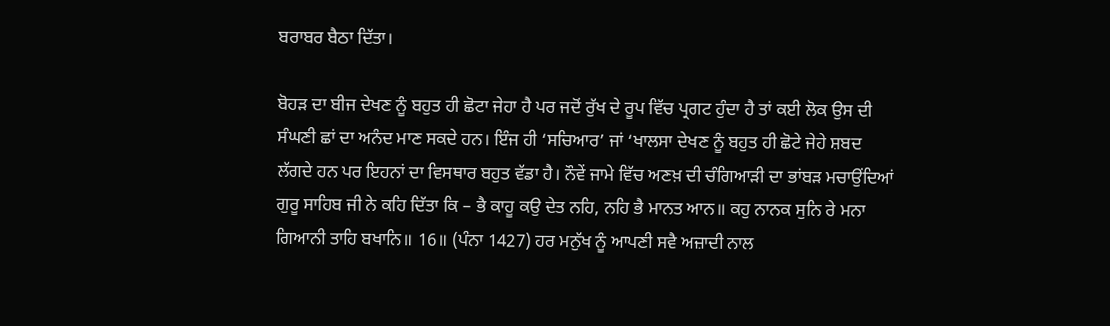ਬਰਾਬਰ ਬੈਠਾ ਦਿੱਤਾ।

ਬੋਹੜ ਦਾ ਬੀਜ ਦੇਖਣ ਨੂੰ ਬਹੁਤ ਹੀ ਛੋਟਾ ਜੇਹਾ ਹੈ ਪਰ ਜਦੋਂ ਰੁੱਖ ਦੇ ਰੂਪ ਵਿੱਚ ਪ੍ਰਗਟ ਹੁੰਦਾ ਹੈ ਤਾਂ ਕਈ ਲੋਕ ਉਸ ਦੀ ਸੰਘਣੀ ਛਾਂ ਦਾ ਅਨੰਦ ਮਾਣ ਸਕਦੇ ਹਨ। ਇੰਜ ਹੀ ‘ਸਚਿਆਰ’ ਜਾਂ ‘ਖਾਲਸਾ ਦੇਖਣ ਨੂੰ ਬਹੁਤ ਹੀ ਛੋਟੇ ਜੇਹੇ ਸ਼ਬਦ ਲੱਗਦੇ ਹਨ ਪਰ ਇਹਨਾਂ ਦਾ ਵਿਸਥਾਰ ਬਹੁਤ ਵੱਡਾ ਹੈ। ਨੌਵੇਂ ਜਾਮੇ ਵਿੱਚ ਅਣਖ਼ ਦੀ ਚੰਗਿਆੜੀ ਦਾ ਭਾਂਬੜ ਮਚਾਉਂਦਿਆਂ ਗੁਰੂ ਸਾਹਿਬ ਜੀ ਨੇ ਕਹਿ ਦਿੱਤਾ ਕਿ – ਭੈ ਕਾਹੂ ਕਉ ਦੇਤ ਨਹਿ, ਨਹਿ ਭੈ ਮਾਨਤ ਆਨ॥ ਕਹੁ ਨਾਨਕ ਸੁਨਿ ਰੇ ਮਨਾ ਗਿਆਨੀ ਤਾਹਿ ਬਖਾਨਿ॥ 16॥ (ਪੰਨਾ 1427) ਹਰ ਮਨੁੱਖ ਨੂੰ ਆਪਣੀ ਸਵੈ ਅਜ਼ਾਦੀ ਨਾਲ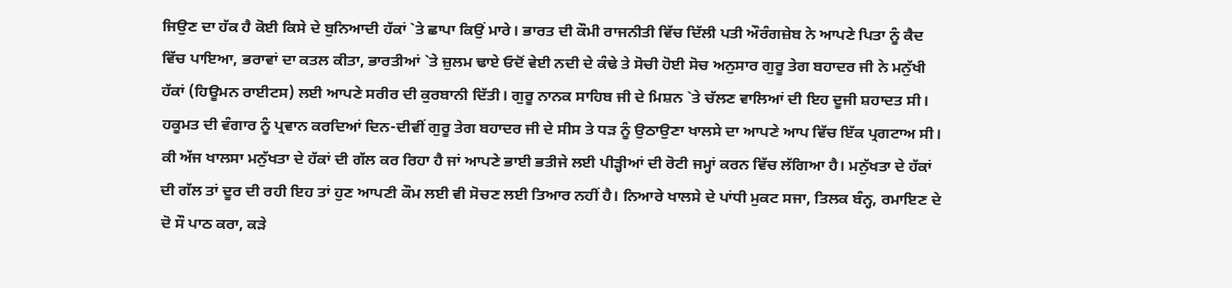ਜਿਉਣ ਦਾ ਹੱਕ ਹੈ ਕੋਈ ਕਿਸੇ ਦੇ ਬੁਨਿਆਦੀ ਹੱਕਾਂ `ਤੇ ਛਾਪਾ ਕਿਉਂ ਮਾਰੇ। ਭਾਰਤ ਦੀ ਕੌਮੀ ਰਾਜਨੀਤੀ ਵਿੱਚ ਦਿੱਲੀ ਪਤੀ ਔਰੰਗਜ਼ੇਬ ਨੇ ਆਪਣੇ ਪਿਤਾ ਨੂੰ ਕੈਦ ਵਿੱਚ ਪਾਇਆ, ਭਰਾਵਾਂ ਦਾ ਕਤਲ ਕੀਤਾ, ਭਾਰਤੀਆਂ `ਤੇ ਜ਼ੁਲਮ ਢਾਏ ਓਦੋਂ ਵੇਈ ਨਦੀ ਦੇ ਕੰਢੇ ਤੇ ਸੋਚੀ ਹੋਈ ਸੋਚ ਅਨੁਸਾਰ ਗੁਰੂ ਤੇਗ ਬਹਾਦਰ ਜੀ ਨੇ ਮਨੁੱਖੀ ਹੱਕਾਂ (ਹਿਊਮਨ ਰਾਈਟਸ) ਲਈ ਆਪਣੇ ਸਰੀਰ ਦੀ ਕੁਰਬਾਨੀ ਦਿੱਤੀ। ਗੁਰੂ ਨਾਨਕ ਸਾਹਿਬ ਜੀ ਦੇ ਮਿਸ਼ਨ `ਤੇ ਚੱਲਣ ਵਾਲਿਆਂ ਦੀ ਇਹ ਦੂਜੀ ਸ਼ਹਾਦਤ ਸੀ। ਹਕੂਮਤ ਦੀ ਵੰਗਾਰ ਨੂੰ ਪ੍ਰਵਾਨ ਕਰਦਿਆਂ ਦਿਨ-ਦੀਵੀਂ ਗੁਰੂ ਤੇਗ ਬਹਾਦਰ ਜੀ ਦੇ ਸੀਸ ਤੇ ਧੜ ਨੂੰ ਉਠਾਉਣਾ ਖਾਲਸੇ ਦਾ ਆਪਣੇ ਆਪ ਵਿੱਚ ਇੱਕ ਪ੍ਰਗਟਾਅ ਸੀ। ਕੀ ਅੱਜ ਖਾਲਸਾ ਮਨੁੱਖਤਾ ਦੇ ਹੱਕਾਂ ਦੀ ਗੱਲ ਕਰ ਰਿਹਾ ਹੈ ਜਾਂ ਆਪਣੇ ਭਾਈ ਭਤੀਜੇ ਲਈ ਪੀੜ੍ਹੀਆਂ ਦੀ ਰੋਟੀ ਜਮ੍ਹਾਂ ਕਰਨ ਵਿੱਚ ਲੱਗਿਆ ਹੈ। ਮਨੁੱਖਤਾ ਦੇ ਹੱਕਾਂ ਦੀ ਗੱਲ ਤਾਂ ਦੂਰ ਦੀ ਰਹੀ ਇਹ ਤਾਂ ਹੁਣ ਆਪਣੀ ਕੌਮ ਲਈ ਵੀ ਸੋਚਣ ਲਈ ਤਿਆਰ ਨਹੀਂ ਹੈ। ਨਿਆਰੇ ਖਾਲਸੇ ਦੇ ਪਾਂਧੀ ਮੁਕਟ ਸਜਾ, ਤਿਲਕ ਬੰਨ੍ਹ, ਰਮਾਇਣ ਦੇ ਦੋ ਸੌ ਪਾਠ ਕਰਾ, ਕੜੇ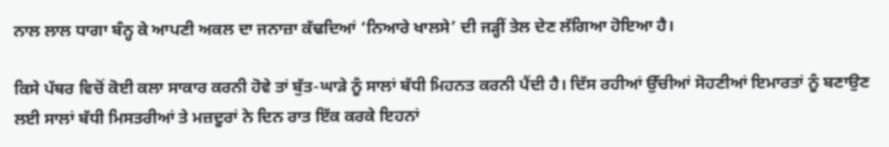ਨਾਲ ਲਾਲ ਧਾਗਾ ਬੰਨ੍ਹ ਕੇ ਆਪਣੀ ਅਕਲ ਦਾ ਜਨਾਜ਼ਾ ਕੱਢਦਿਆਂ ‘ਨਿਆਰੇ ਖਾਲਸੇ’ ਦੀ ਜੜ੍ਹੀਂ ਤੇਲ ਦੇਣ ਲੱਗਿਆ ਹੋਇਆ ਹੈ।

ਕਿਸੇ ਪੱਥਰ ਵਿਚੋਂ ਕੋਈ ਕਲਾ ਸਾਕਾਰ ਕਰਨੀ ਹੋਵੇ ਤਾਂ ਬੁੱਤ-ਘਾੜੇ ਨੂੰ ਸਾਲਾਂ ਬੱਧੀ ਮਿਹਨਤ ਕਰਨੀ ਪੈਂਦੀ ਹੈ। ਦਿੱਸ ਰਹੀਆਂ ਉੱਚੀਆਂ ਸੋਹਣੀਆਂ ਇਮਾਰਤਾਂ ਨੂੰ ਬਣਾਉਣ ਲਈ ਸਾਲਾਂ ਬੱਧੀ ਮਿਸਤਰੀਆਂ ਤੇ ਮਜ਼ਦੂਰਾਂ ਨੇ ਦਿਨ ਰਾਤ ਇੱਕ ਕਰਕੇ ਇਹਨਾਂ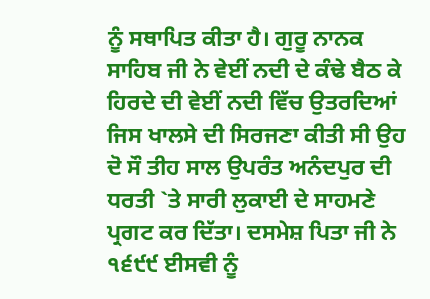ਨੂੰ ਸਥਾਪਿਤ ਕੀਤਾ ਹੈ। ਗੁਰੂ ਨਾਨਕ ਸਾਹਿਬ ਜੀ ਨੇ ਵੇਈਂ ਨਦੀ ਦੇ ਕੰਢੇ ਬੈਠ ਕੇ ਹਿਰਦੇ ਦੀ ਵੇਈਂ ਨਦੀ ਵਿੱਚ ਉਤਰਦਿਆਂ ਜਿਸ ਖਾਲਸੇ ਦੀ ਸਿਰਜਣਾ ਕੀਤੀ ਸੀ ਉਹ ਦੋ ਸੌ ਤੀਹ ਸਾਲ ਉਪਰੰਤ ਅਨੰਦਪੁਰ ਦੀ ਧਰਤੀ `ਤੇ ਸਾਰੀ ਲੁਕਾਈ ਦੇ ਸਾਹਮਣੇ ਪ੍ਰਗਟ ਕਰ ਦਿੱਤਾ। ਦਸਮੇਸ਼ ਪਿਤਾ ਜੀ ਨੇ ੧੬੯੯ ਈਸਵੀ ਨੂੰ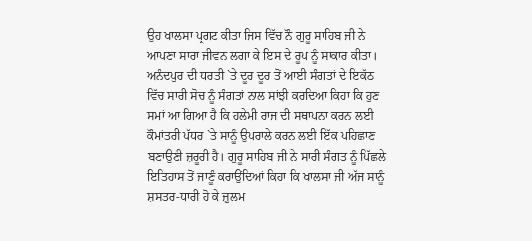ਉਹ ਖਾਲਸਾ ਪ੍ਰਗਟ ਕੀਤਾ ਜਿਸ ਵਿੱਚ ਨੌ ਗੁਰੂ ਸਾਹਿਬ ਜੀ ਨੇ ਆਪਣਾ ਸਾਰਾ ਜੀਵਨ ਲਗਾ ਕੇ ਇਸ ਦੇ ਰੂਪ ਨੂੰ ਸਾਕਾਰ ਕੀਤਾ। ਅਨੰਦਪੁਰ ਦੀ ਧਰਤੀ `ਤੇ ਦੂਰ ਦੂਰ ਤੋਂ ਆਈ ਸੰਗਤਾਂ ਦੇ ਇਕੱਠ ਵਿੱਚ ਸਾਰੀ ਸੋਚ ਨੂੰ ਸੰਗਤਾਂ ਨਾਲ ਸਾਂਝੀ ਕਰਦਿਆ ਕਿਹਾ ਕਿ ਹੁਣ ਸਮਾਂ ਆ ਗਿਆ ਹੈ ਕਿ ਹਲੇਮੀ ਰਾਜ ਦੀ ਸਥਾਪਨਾ ਕਰਨ ਲਈ ਕੌਮਾਂਤਰੀ ਪੱਧਰ `ਤੇ ਸਾਨੂੰ ਉਪਰਾਲੇ ਕਰਨ ਲਈ ਇੱਕ ਪਹਿਛਾਣ ਬਣਾਉਣੀ ਜ਼ਰੂਰੀ ਹੈ। ਗੁਰੂ ਸਾਹਿਬ ਜੀ ਨੇ ਸਾਰੀ ਸੰਗਤ ਨੂੰ ਪਿੱਛਲੇ ਇਤਿਹਾਸ ਤੋਂ ਜਾਣੂੰ ਕਰਾਉਂਦਿਆਂ ਕਿਹਾ ਕਿ ਖਾਲਸਾ ਜੀ ਅੱਜ ਸਾਨੂੰ ਸ਼ਸਤਰ-ਧਾਰੀ ਹੋ ਕੇ ਜ਼ੁਲਮ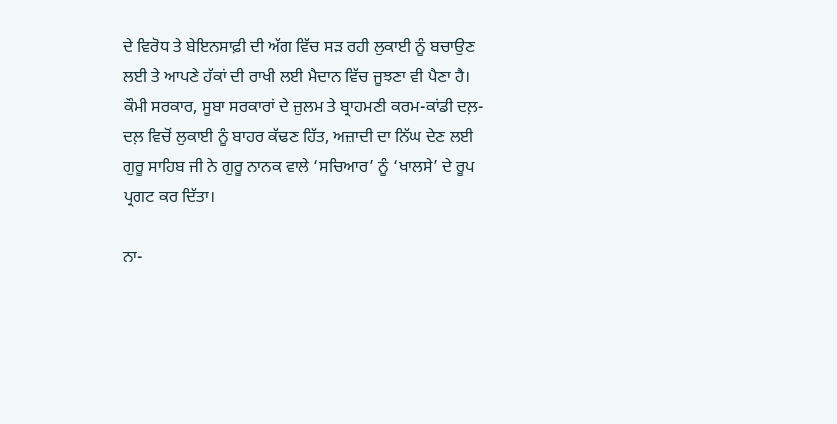ਦੇ ਵਿਰੋਧ ਤੇ ਬੇਇਨਸਾਫ਼ੀ ਦੀ ਅੱਗ ਵਿੱਚ ਸੜ ਰਹੀ ਲੁਕਾਈ ਨੂੰ ਬਚਾਉਣ ਲਈ ਤੇ ਆਪਣੇ ਹੱਕਾਂ ਦੀ ਰਾਖੀ ਲਈ ਮੈਦਾਨ ਵਿੱਚ ਜੂਝਣਾ ਵੀ ਪੈਣਾ ਹੈ। ਕੌਮੀ ਸਰਕਾਰ, ਸੂਬਾ ਸਰਕਾਰਾਂ ਦੇ ਜ਼ੁਲਮ ਤੇ ਬ੍ਰਾਹਮਣੀ ਕਰਮ-ਕਾਂਡੀ ਦਲ਼-ਦਲ਼ ਵਿਚੋਂ ਲੁਕਾਈ ਨੂੰ ਬਾਹਰ ਕੱਢਣ ਹਿੱਤ, ਅਜ਼ਾਦੀ ਦਾ ਨਿੱਘ ਦੇਣ ਲਈ ਗੁਰੂ ਸਾਹਿਬ ਜੀ ਨੇ ਗੁਰੂ ਨਾਨਕ ਵਾਲੇ ‘ਸਚਿਆਰ’ ਨੂੰ ‘ਖਾਲਸੇ’ ਦੇ ਰੂਪ ਪ੍ਰਗਟ ਕਰ ਦਿੱਤਾ।

ਨਾ-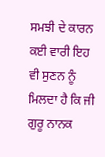ਸਮਝੀ ਦੇ ਕਾਰਨ ਕਈ ਵਾਰੀ ਇਹ ਵੀ ਸੁਣਨ ਨੂੰ ਮਿਲਦਾ ਹੈ ਕਿ ਜੀ ਗੁਰੂ ਨਾਨਕ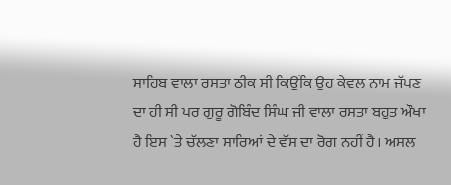ਸਾਹਿਬ ਵਾਲਾ ਰਸਤਾ ਠੀਕ ਸੀ ਕਿਉਂਕਿ ਉਹ ਕੇਵਲ ਨਾਮ ਜੱਪਣ ਦਾ ਹੀ ਸੀ ਪਰ ਗੁਰੂ ਗੋਬਿੰਦ ਸਿੰਘ ਜੀ ਵਾਲਾ ਰਸਤਾ ਬਹੁਤ ਔਖਾ ਹੈ ਇਸ `ਤੇ ਚੱਲਣਾ ਸਾਰਿਆਂ ਦੇ ਵੱਸ ਦਾ ਰੋਗ ਨਹੀਂ ਹੈ। ਅਸਲ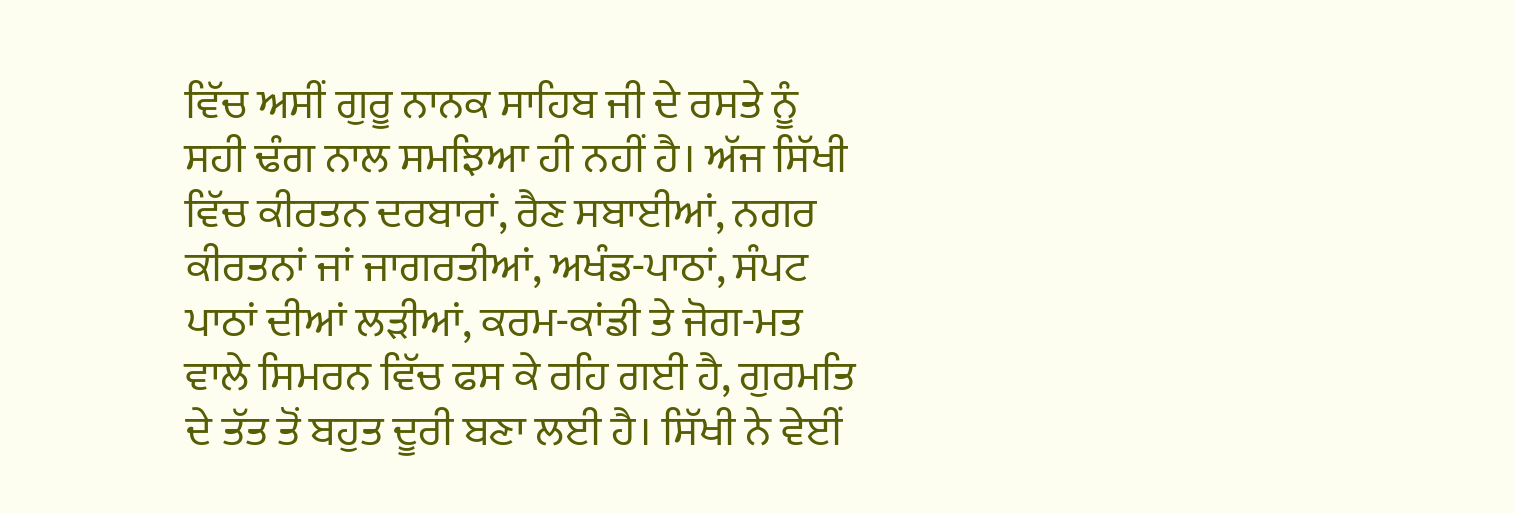ਵਿੱਚ ਅਸੀਂ ਗੁਰੂ ਨਾਨਕ ਸਾਹਿਬ ਜੀ ਦੇ ਰਸਤੇ ਨੂੰ ਸਹੀ ਢੰਗ ਨਾਲ ਸਮਝਿਆ ਹੀ ਨਹੀਂ ਹੈ। ਅੱਜ ਸਿੱਖੀ ਵਿੱਚ ਕੀਰਤਨ ਦਰਬਾਰਾਂ, ਰੈਣ ਸਬਾਈਆਂ, ਨਗਰ ਕੀਰਤਨਾਂ ਜਾਂ ਜਾਗਰਤੀਆਂ, ਅਖੰਡ-ਪਾਠਾਂ, ਸੰਪਟ ਪਾਠਾਂ ਦੀਆਂ ਲੜੀਆਂ, ਕਰਮ-ਕਾਂਡੀ ਤੇ ਜੋਗ-ਮਤ ਵਾਲੇ ਸਿਮਰਨ ਵਿੱਚ ਫਸ ਕੇ ਰਹਿ ਗਈ ਹੈ, ਗੁਰਮਤਿ ਦੇ ਤੱਤ ਤੋਂ ਬਹੁਤ ਦੂਰੀ ਬਣਾ ਲਈ ਹੈ। ਸਿੱਖੀ ਨੇ ਵੇਈਂ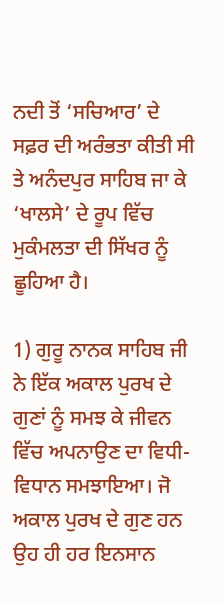ਨਦੀ ਤੋਂ ‘ਸਚਿਆਰ’ ਦੇ ਸਫ਼ਰ ਦੀ ਅਰੰਭਤਾ ਕੀਤੀ ਸੀ ਤੇ ਅਨੰਦਪੁਰ ਸਾਹਿਬ ਜਾ ਕੇ ‘ਖਾਲਸੇ’ ਦੇ ਰੂਪ ਵਿੱਚ ਮੁਕੰਮਲਤਾ ਦੀ ਸਿੱਖਰ ਨੂੰ ਛੂਹਿਆ ਹੈ।

1) ਗੁਰੂ ਨਾਨਕ ਸਾਹਿਬ ਜੀ ਨੇ ਇੱਕ ਅਕਾਲ ਪੁਰਖ ਦੇ ਗੁਣਾਂ ਨੂੰ ਸਮਝ ਕੇ ਜੀਵਨ ਵਿੱਚ ਅਪਨਾਉਣ ਦਾ ਵਿਧੀ-ਵਿਧਾਨ ਸਮਝਾਇਆ। ਜੋ ਅਕਾਲ ਪੁਰਖ ਦੇ ਗੁਣ ਹਨ ਉਹ ਹੀ ਹਰ ਇਨਸਾਨ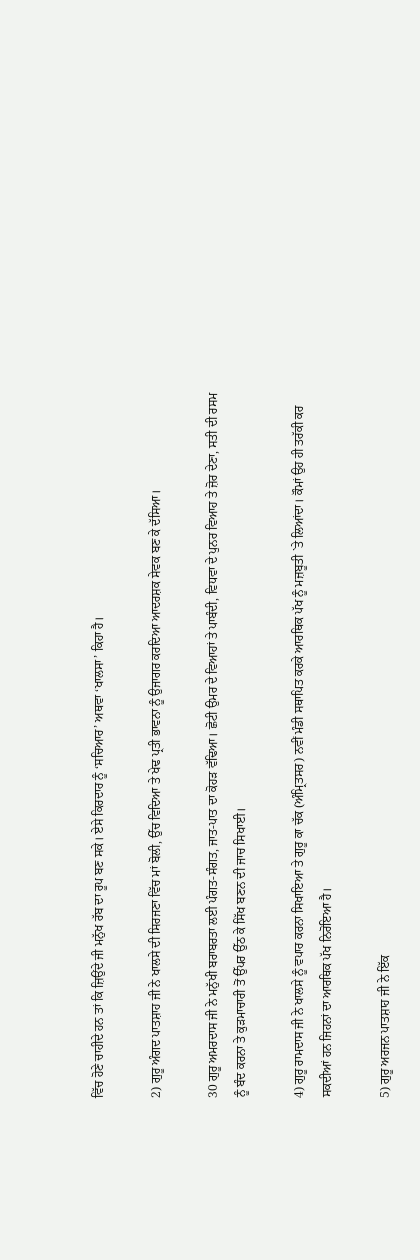ਵਿੱਚ ਹੋਣੇ ਚਾਹੀਦੇ ਹਨ ਤਾਂ ਕਿ ਜ਼ਿਉਂਦੇ ਜੀ ਮਨੁੱਖ ਰੱਬ ਦਾ ਰੂਪ ਬਣ ਸਕੇ। ਏਸੇ ਕਿਰਦਾਰ ਨੂੰ ‘ਸਚਿਆਰ’ ਅਥਵਾ ‘ਖਾਲਸਾ’ ਕਿਹਾ ਹੈ।

2) ਗੁਰੂ ਅੰਗਦ ਪਾਤਸ਼ਾਹ ਜੀ ਨੇ ਖਾਲਸੇ ਦੀ ਸਿਰਜਣਾ ਵਿੱਚ ਮਾਂ ਬੋਲੀ, ਉੱਚ ਵਿਦਿਆ ਤੇ ਖੇਢ ਪ੍ਰਤੀ ਭਾਵਨਾ ਨੂੰ ਉਜਾਗਰ ਕਰਦਿਆ ਆਦਰਸ਼ਕ ਸੇਵਕ ਬਣ ਕੇ ਦੱਸਿਆ।

30 ਗੁਰੂ ਅਮਰਦਾਸ ਜੀ ਨੇ ਮਨੁੱਖੀ ਬਰਾਬਰਤਾ ਲਈ ਪੰਗਤ-ਸੰਗਤ, ਜਾਤ-ਪਾਤ ਦਾ ਕੋਹੜ ਵੱਢਿਆ। ਛੋਟੀ ਉਮਰ ਦੇ ਵਿਆਹਾਂ ਤੇ ਪਾਬੰਦੀ, ਵਿਧਵਾ ਦੇ ਪੁਨਰ ਵਿਆਹ ਤੇ ਜ਼ੋਰ ਦੇਣਾ, ਸਤੀ ਦੀ ਰਸਮ ਨੂੰ ਬੰਦ ਕਰਨਾ ਤੇ ਕੁੜਮਾਚਾਰੀ ਤੋਂ ਉੱਪਰ ਉੱਠ ਕੇ ਸਿੱਖ ਬਣਨ ਦੀ ਜਾਚ ਸਿਖਾਈ।

4) ਗੁਰੂ ਰਾਮਦਾਸ ਜੀ ਨੇ ਖਾਲਸੇ ਨੂੰ ਵਪਾਰ ਕਰਨਾ ਸਿਖਾਇਆ ਤੇ ਗੁਰੂ ਕਾ ਚੱਕ (ਅੰਮ੍ਰਿਤਸਰ) ਨਵੀਂ ਮੰਡੀ ਸਥਾਪਿਤ ਕਰਕੇ ਆਰਥਿਕ ਪੱਖ ਨੂੰ ਮਜ਼ਬੂਤੀ `ਤੇ ਲਿਆਂਦਾ। ਕੌਮਾਂ ਉਹ ਹੀ ਤਰੱਕੀ ਕਰ ਸਕਦੀਆਂ ਹਨ ਜਿਹਨਾਂ ਦਾ ਆਰਥਿਕ ਪੱਖ ਨਿਰੋਇਆ ਹੈ।

5) ਗੁਰੂ ਅਰਜਨ ਪਾਤਸ਼ਾਹ ਜੀ ਨੇ ਇੱਕ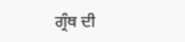ਗ੍ਰੰਥ ਦੀ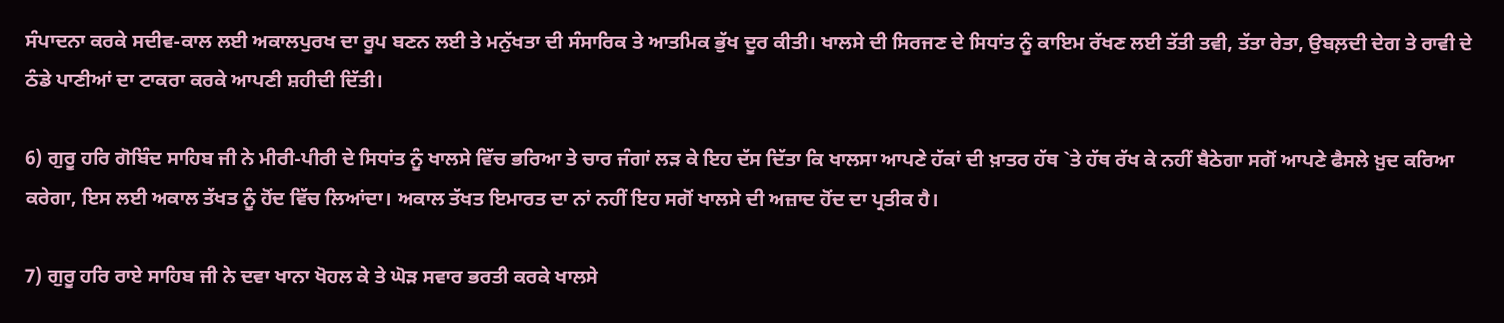ਸੰਪਾਦਨਾ ਕਰਕੇ ਸਦੀਵ-ਕਾਲ ਲਈ ਅਕਾਲਪੁਰਖ ਦਾ ਰੂਪ ਬਣਨ ਲਈ ਤੇ ਮਨੁੱਖਤਾ ਦੀ ਸੰਸਾਰਿਕ ਤੇ ਆਤਮਿਕ ਭੁੱਖ ਦੂਰ ਕੀਤੀ। ਖਾਲਸੇ ਦੀ ਸਿਰਜਣ ਦੇ ਸਿਧਾਂਤ ਨੂੰ ਕਾਇਮ ਰੱਖਣ ਲਈ ਤੱਤੀ ਤਵੀ, ਤੱਤਾ ਰੇਤਾ, ਉਬਲ਼ਦੀ ਦੇਗ ਤੇ ਰਾਵੀ ਦੇ ਠੰਡੇ ਪਾਣੀਆਂ ਦਾ ਟਾਕਰਾ ਕਰਕੇ ਆਪਣੀ ਸ਼ਹੀਦੀ ਦਿੱਤੀ।

6) ਗੁਰੂ ਹਰਿ ਗੋਬਿੰਦ ਸਾਹਿਬ ਜੀ ਨੇ ਮੀਰੀ-ਪੀਰੀ ਦੇ ਸਿਧਾਂਤ ਨੂੰ ਖਾਲਸੇ ਵਿੱਚ ਭਰਿਆ ਤੇ ਚਾਰ ਜੰਗਾਂ ਲੜ ਕੇ ਇਹ ਦੱਸ ਦਿੱਤਾ ਕਿ ਖਾਲਸਾ ਆਪਣੇ ਹੱਕਾਂ ਦੀ ਖ਼ਾਤਰ ਹੱਥ `ਤੇ ਹੱਥ ਰੱਖ ਕੇ ਨਹੀਂ ਬੈਠੇਗਾ ਸਗੋਂ ਆਪਣੇ ਫੈਸਲੇ ਖ਼ੁਦ ਕਰਿਆ ਕਰੇਗਾ, ਇਸ ਲਈ ਅਕਾਲ ਤੱਖਤ ਨੂੰ ਹੋਂਦ ਵਿੱਚ ਲਿਆਂਦਾ। ਅਕਾਲ ਤੱਖਤ ਇਮਾਰਤ ਦਾ ਨਾਂ ਨਹੀਂ ਇਹ ਸਗੋਂ ਖਾਲਸੇ ਦੀ ਅਜ਼ਾਦ ਹੋਂਦ ਦਾ ਪ੍ਰਤੀਕ ਹੈ।

7) ਗੁਰੂ ਹਰਿ ਰਾਏ ਸਾਹਿਬ ਜੀ ਨੇ ਦਵਾ ਖਾਨਾ ਖੋਹਲ ਕੇ ਤੇ ਘੋੜ ਸਵਾਰ ਭਰਤੀ ਕਰਕੇ ਖਾਲਸੇ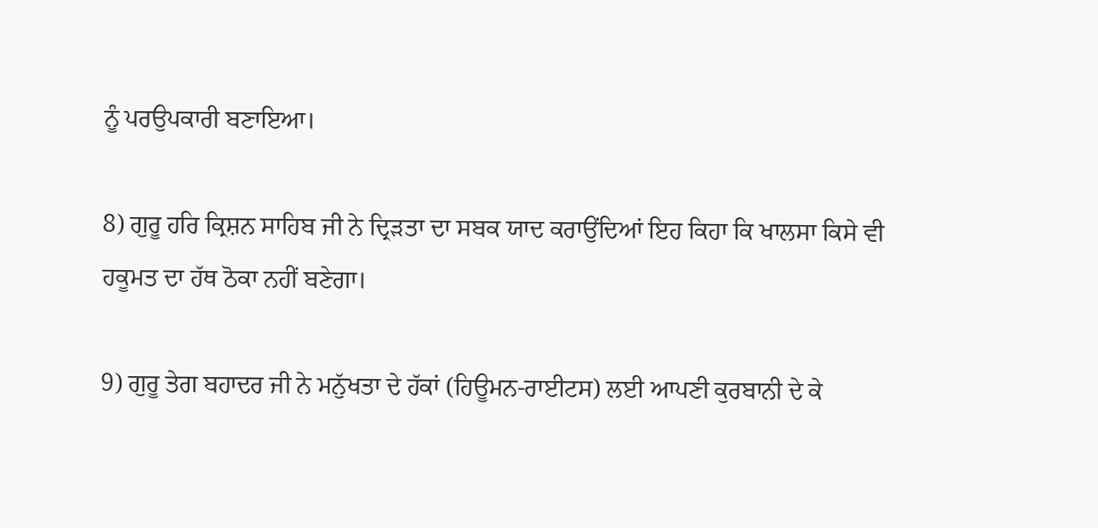ਨੂੰ ਪਰਉਪਕਾਰੀ ਬਣਾਇਆ।

8) ਗੁਰੂ ਹਰਿ ਕ੍ਰਿਸ਼ਨ ਸਾਹਿਬ ਜੀ ਨੇ ਦ੍ਰਿੜਤਾ ਦਾ ਸਬਕ ਯਾਦ ਕਰਾਉਂਦਿਆਂ ਇਹ ਕਿਹਾ ਕਿ ਖਾਲਸਾ ਕਿਸੇ ਵੀ ਹਕੂਮਤ ਦਾ ਹੱਥ ਠੋਕਾ ਨਹੀਂ ਬਣੇਗਾ।

9) ਗੁਰੂ ਤੇਗ ਬਹਾਦਰ ਜੀ ਨੇ ਮਨੁੱਖਤਾ ਦੇ ਹੱਕਾਂ (ਹਿਊਮਨ-ਰਾਈਟਸ) ਲਈ ਆਪਣੀ ਕੁਰਬਾਨੀ ਦੇ ਕੇ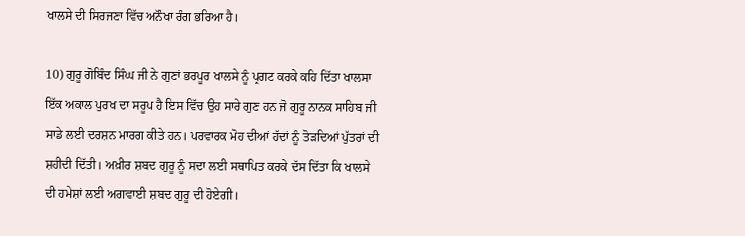ਖਾਲਸੇ ਦੀ ਸਿਰਜਣਾ ਵਿੱਚ ਅਨੌਖਾ ਰੰਗ ਭਰਿਆ ਹੈ।

10) ਗੁਰੂ ਗੋਬਿੰਦ ਸਿੰਘ ਜੀ ਨੇ ਗੁਣਾਂ ਭਰਪੂਰ ਖਾਲਸੇ ਨੂੰ ਪ੍ਰਗਟ ਕਰਕੇ ਕਹਿ ਦਿੱਤਾ ਖਾਲਸਾ ਇੱਕ ਅਕਾਲ ਪੁਰਖ ਦਾ ਸਰੂਪ ਹੈ ਇਸ ਵਿੱਚ ਉਹ ਸਾਰੇ ਗੁਣ ਹਨ ਜੋ ਗੁਰੂ ਨਾਨਕ ਸਾਹਿਬ ਜੀ ਸਾਡੇ ਲਈ ਦਰਸ਼ਨ ਮਾਰਗ ਕੀਤੇ ਹਨ। ਪਰਵਾਰਕ ਮੋਹ ਦੀਆਂ ਹੱਦਾਂ ਨੂੰ ਤੋੜਦਿਆਂ ਪੁੱਤਰਾਂ ਦੀ ਸ਼ਹੀਦੀ ਦਿੱਤੀ। ਅਖ਼ੀਰ ਸ਼ਬਦ ਗੁਰੂ ਨੂੰ ਸਦਾ ਲਈ ਸਥਾਪਿਤ ਕਰਕੇ ਦੱਸ ਦਿੱਤਾ ਕਿ ਖਾਲਸੇ ਦੀ ਹਮੇਸ਼ਾਂ ਲਈ ਅਗਵਾਈ ਸ਼ਬਦ ਗੁਰੂ ਦੀ ਹੋਏਗੀ।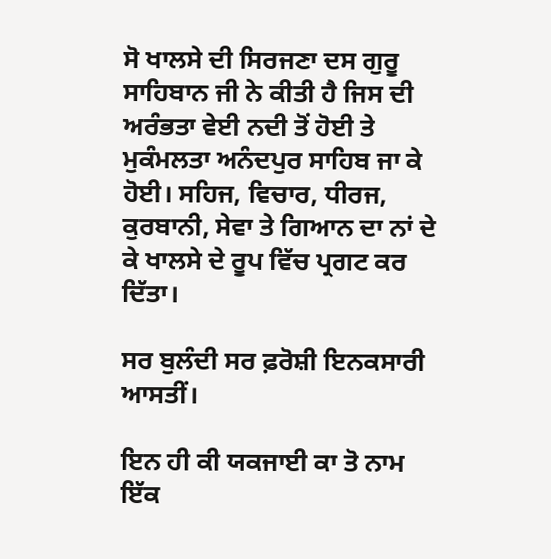ਸੋ ਖਾਲਸੇ ਦੀ ਸਿਰਜਣਾ ਦਸ ਗੁਰੂ ਸਾਹਿਬਾਨ ਜੀ ਨੇ ਕੀਤੀ ਹੈ ਜਿਸ ਦੀ ਅਰੰਭਤਾ ਵੇਈ ਨਦੀ ਤੋਂ ਹੋਈ ਤੇ ਮੁਕੰਮਲਤਾ ਅਨੰਦਪੁਰ ਸਾਹਿਬ ਜਾ ਕੇ ਹੋਈ। ਸਹਿਜ, ਵਿਚਾਰ, ਧੀਰਜ, ਕੁਰਬਾਨੀ, ਸੇਵਾ ਤੇ ਗਿਆਨ ਦਾ ਨਾਂ ਦੇ ਕੇ ਖਾਲਸੇ ਦੇ ਰੂਪ ਵਿੱਚ ਪ੍ਰਗਟ ਕਰ ਦਿੱਤਾ।

ਸਰ ਬੁਲੰਦੀ ਸਰ ਫ਼ਰੋਸ਼ੀ ਇਨਕਸਾਰੀ ਆਸਤੀਂ।

ਇਨ ਹੀ ਕੀ ਯਕਜਾਈ ਕਾ ਤੋ ਨਾਮ ਇੱਕ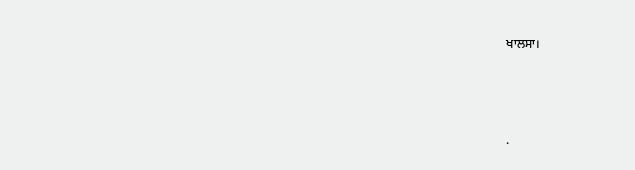ਖਾਲਸਾ।




.